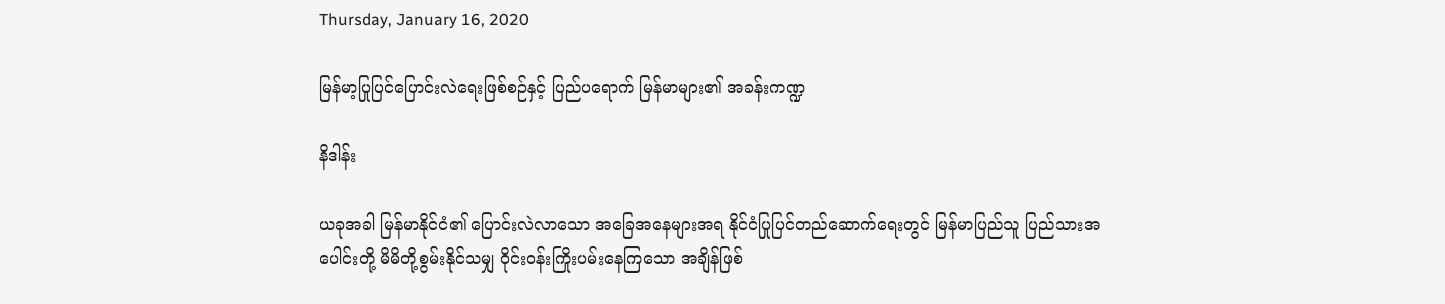Thursday, January 16, 2020

မြန်မာ့ပြုပြင်ပြောင်းလဲရေးဖြစ်စဉ်နှင့် ပြည်ပရောက် မြန်မာများ၏ အခန်းကဏ္ဍ

နိဒါန်း

ယခုအခါ မြန်မာနိုင်ငံ၏ ပြောင်းလဲလာသော အခြေအနေများအရ နိုင်ငံပြုပြင်တည်ဆောက်ရေးတွင် မြန်မာပြည်သူ ပြည်သားအပေါင်းတို့ မိမိတို့စွမ်းနိုင်သမျှ ဝိုင်းဝန်းကြိုးပမ်းနေကြသော အချိန်ဖြစ်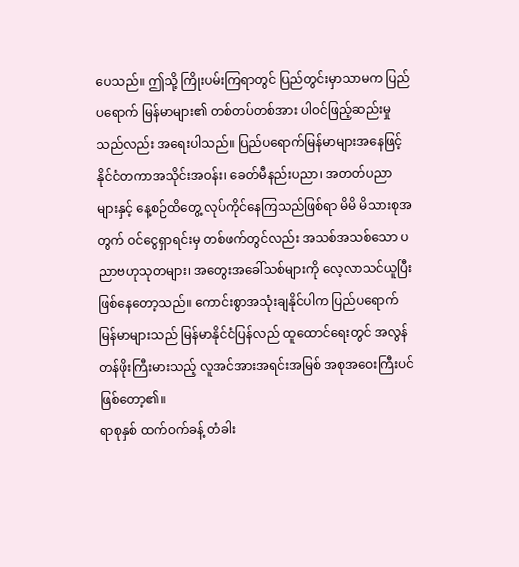ပေသည်။ ဤသို့ ကြိုးပမ်းကြရာတွင် ပြည်တွင်းမှာသာမက ပြည်ပရောက် မြန်မာများ၏ တစ်တပ်တစ်အား ပါဝင်ဖြည့်ဆည်းမှုသည်လည်း အရေးပါသည်။ ပြည်ပရောက်မြန်မာများအနေဖြင့် နိုင်ငံတကာအသိုင်းအဝန်း၊ ခေတ်မီနည်းပညာ၊ အတတ်ပညာများနှင့် နေ့စဉ်ထိတွေ့ လုပ်ကိုင်နေကြသည်ဖြစ်ရာ မိမိ မိသားစုအတွက် ဝင်ငွေရှာရင်းမှ တစ်ဖက်တွင်လည်း အသစ်အသစ်သော ပညာဗဟုသုတများ၊ အတွေးအခေါ်သစ်များကို လေ့လာသင်ယူပြီး ဖြစ်နေတော့သည်။ ကောင်းစွာအသုံးချနိုင်ပါက ပြည်ပရောက်မြန်မာများသည် မြန်မာနိုင်ငံပြန်လည် ထူထောင်ရေးတွင် အလွန်တန်ဖိုးကြီးမားသည့် လူအင်အားအရင်းအမြစ် အစုအဝေးကြီးပင် ဖြစ်တော့၏။
ရာစုနှစ် ထက်ဝက်ခန့် တံခါး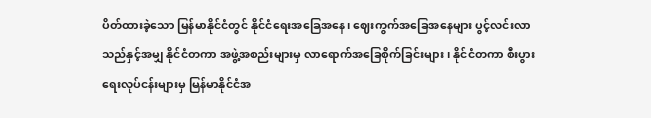ပိတ်ထားခဲ့သော မြန်မာနိုင်ငံတွင် နိုင်ငံရေးအခြေအနေ၊ ဈေးကွက်အခြေအနေများ ပွင့်လင်းလာသည်နှင့်အမျှ နိုင်ငံတကာ အဖွဲ့အစည်းများမှ လာရောက်အခြေစိုက်ခြင်းများ၊ နိုင်ငံတကာ စီးပွားရေးလုပ်ငန်းများမှ မြန်မာနိုင်ငံအ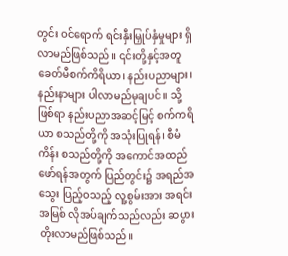တွင်း ဝင်ရောက် ရင်းနှီးမြှုပ်နှံမှုများ ရှိလာမည်ဖြစ်သည်။ ၎င်းတို့နှင့်အတူ ခေတ်မီစက်ကိရိယာ၊ နည်းပညာများ၊ နည်းနာများ ပါလာမည်မုချပင်။ သို့ဖြစ်ရာ နည်းပညာအဆင့်မြင့် စက်ကရိယာ စသည်တို့ကို အသုံးပြုရန်၊ စီမံကိန်း စသည်တို့ကို အကောင်အထည်ဖော်ရန်အတွက် ပြည်တွင်း၌ အရည်အသွေး ပြည့်ဝသည့် လူ့စွမ်းအား အရင်းအမြစ် လိုအပ်ချက်သည်လည်း ဆပွားတိုးလာမည်ဖြစ်သည်။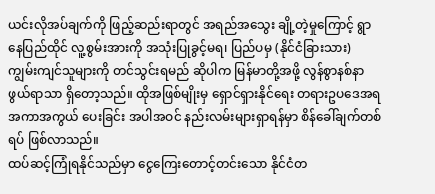ယင်းလိုအပ်ချက်ကို ဖြည့်ဆည်းရာတွင် အရည်အသွေး ချို့တဲ့မှုကြောင့် ရွာနေပြည်ထိုင် လူ့စွမ်းအားကို အသုံးပြုခွင့်မရ၊ ပြည်ပမှ (နိုင်ငံခြားသား) ကျွမ်းကျင်သူများကို တင်သွင်းရမည် ဆိုပါက မြန်မာတို့အဖို့ လွန်စွာနစ်နာဖွယ်ရာသာ ရှိတော့သည်။ ထိုအဖြစ်မျိုးမှ ရှောင်ရှားနိုင်ရေး တရားဥပဒေအရ အကာအကွယ် ပေးခြင်း အပါအဝင် နည်းလမ်းများရှာရန်မှာ စိန်ခေါ်ချက်တစ်ရပ် ဖြစ်လာသည်။
ထပ်ဆင့်ကြုံရနိုင်သည်မှာ ငွေကြေးတောင့်တင်းသော နိုင်ငံတ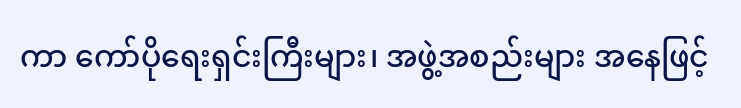ကာ ကော်ပိုရေးရှင်းကြီးများ၊ အဖွဲ့အစည်းများ အနေဖြင့်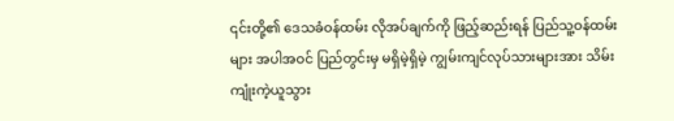၎င်းတို့၏ ဒေသခံဝန်ထမ်း လိုအပ်ချက်ကို ဖြည့်ဆည်းရန် ပြည်သူ့ဝန်ထမ်းများ အပါအဝင် ပြည်တွင်းမှ မရှိမဲ့ရှိမဲ့ ကျွမ်းကျင်လုပ်သားများအား သိမ်းကျုံးကဲ့ယူသွား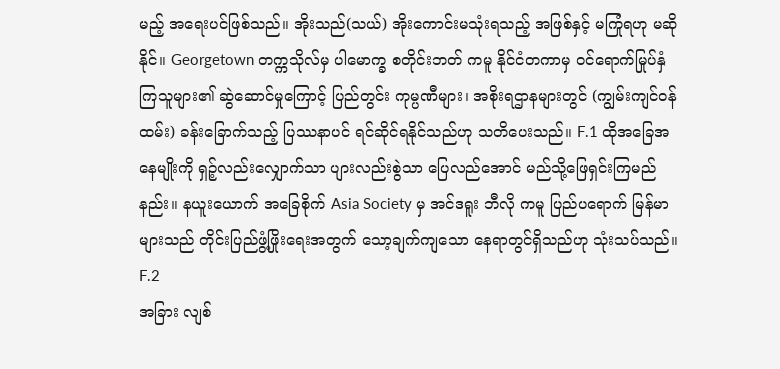မည့် အရေးပင်ဖြစ်သည်။ အိုးသည်(သယ်) အိုးကောင်းမသုံးရသည့် အဖြစ်နှင့် မကြုံရဟု မဆိုနိုင်။ Georgetown တက္ကသိုလ်မှ ပါမောက္ခ စတိုင်းဘတ် ကမူ နိုင်ငံတကာမှ ဝင်ရောက်မြုပ်နှံကြသူများ၏ ဆွဲဆောင်မှုကြောင့် ပြည်တွင်း ကုမ္ပဏီများ၊ အစိုးရဌာနများတွင် (ကျွမ်းကျင်ဝန်ထမ်း) ခန်းခြောက်သည့် ပြဿနာပင် ရင်ဆိုင်ရနိုင်သည်ဟု သတိပေးသည်။ F.1 ထိုအခြေအနေမျိုးကို ရှဉ့်လည်းလျှောက်သာ ပျားလည်းစွဲသာ ပြေလည်အောင် မည်သို့ဖြေရှင်းကြမည်နည်း။ နယူးယောက် အခြေစိုက် Asia Society မှ အင်ဒရူး ဘီလို ကမူ ပြည်ပရောက် မြန်မာများသည် တိုင်းပြည်ဖွံ့ဖြိုးရေးအတွက် သော့ချက်ကျသော နေရာတွင်ရှိသည်ဟု သုံးသပ်သည်။ F.2
အခြား လျစ်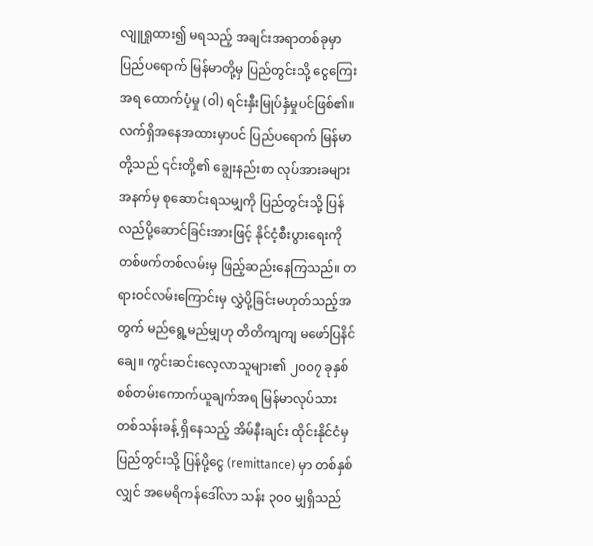လျူရှုထား၍ မရသည့် အချင်းအရာတစ်ခုမှာ ပြည်ပရောက် မြန်မာတို့မှ ပြည်တွင်းသို့ ငွေကြေးအရ ထောက်ပံ့မှု (ဝါ) ရင်းနှီးမြုပ်နှံမှုပင်ဖြစ်၏။ လက်ရှိအနေအထားမှာပင် ပြည်ပရောက် မြန်မာတို့သည် ၎င်းတို့၏ ချွေးနည်းစာ လုပ်အားခများအနက်မှ စုဆောင်းရသမျှကို ပြည်တွင်းသို့ ပြန်လည်ပို့ဆောင်ခြင်းအားဖြင့် နိုင်ငံ့စီးပွားရေးကို တစ်ဖက်တစ်လမ်းမှ ဖြည့်ဆည်းနေကြသည်။ တရားဝင်လမ်းကြောင်းမှ လွှဲပို့ခြင်းမဟုတ်သည့်အတွက် မည်ရွေ့မည်မျှဟု တိတိကျကျ မဖော်ပြနိင်ချေ။ ကွင်းဆင်းလေ့လာသူများ၏ ၂၀၀၇ ခုနှစ် စစ်တမ်းကောက်ယူချက်အရ မြန်မာလုပ်သား တစ်သန်းခန့် ရှိနေသည့် အိမ်နီးချင်း ထိုင်းနိုင်ငံမှ ပြည်တွင်းသို့ ပြန်ပို့ငွေ (remittance) မှာ တစ်နှစ်လျှင် အမေရိကန်ဒေါ်လာ သန်း ၃၀၀ မျှရှိသည်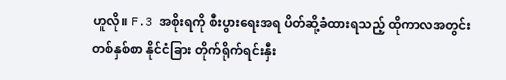ဟူလို။ F.3 အစိုးရကို စီးပွားရေးအရ ပိတ်ဆို့ခံထားရသည့် ထိုကာလအတွင်း တစ်နှစ်စာ နိုင်ငံခြား တိုက်ရိုက်ရင်းနှီး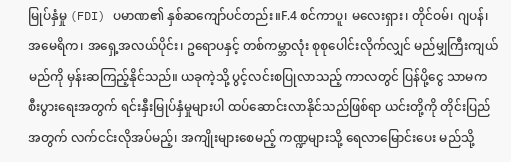မြုပ်နှံမှု (FDI) ပမာဏ၏ နှစ်ဆကျော်ပင်တည်း။F.4 စင်ကာပူ၊ မလေးရှား၊ တိုင်ဝမ်၊ ဂျပန်၊ အမေရိက၊ အရှေ့အလယ်ပိုင်း၊ ဥရောပနှင့် တစ်ကမ္ဘာလုံး စုစုပေါင်းလိုက်လျှင် မည်မျှကြီးကျယ်မည်ကို မှန်းဆကြည့်နိုင်သည်။ ယခုကဲ့သို့ ပွင့်လင်းစပြုလာသည့် ကာလတွင် ပြန်ပို့ငွေ သာမက စီးပွားရေးအတွက် ရင်းနှီးမြုပ်နှံမှုများပါ ထပ်ဆောင်းလာနိုင်သည်ဖြစ်ရာ ယင်းတို့ကို တိုင်းပြည်အတွက် လက်ငင်းလိုအပ်မည့်၊ အကျိုးများစေမည့် ကဏ္ဍများသို့ ရေလာမြောင်းပေး မည်သို့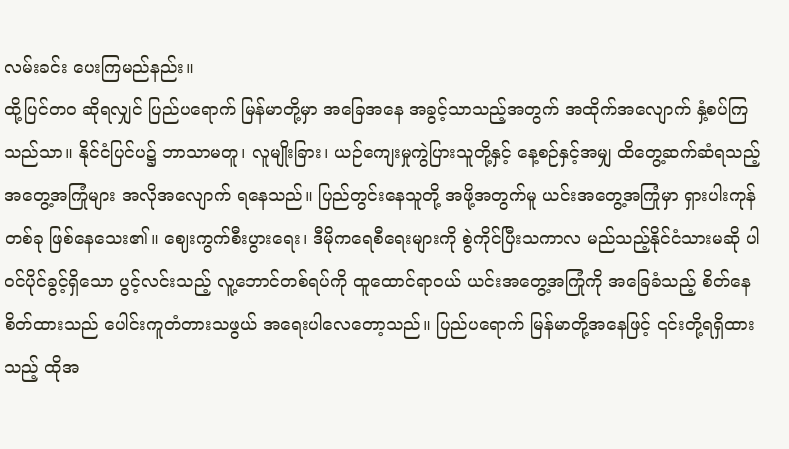လမ်းခင်း ပေးကြမည်နည်း။
ထို့ပြင်တ၀ ဆိုရလျှင် ပြည်ပရောက် မြန်မာတို့မှာ အခြေအနေ အခွင့်သာသည့်အတွက် အထိုက်အလျောက် နှံ့စပ်ကြသည်သာ။ နိုင်ငံပြင်ပ၌ ဘာသာမတူ၊ လူမျိုးခြား၊ ယဉ်ကျေးမှုကွဲပြားသူတို့နှင့် နေ့စဉ်နှင့်အမျှ ထိတွေ့ဆက်ဆံရသည့် အတွေ့အကြုံများ အလိုအလျောက် ရနေသည်။ ပြည်တွင်းနေသူတို့ အဖို့အတွက်မူ ယင်းအတွေ့အကြုံမှာ ရှားပါးကုန်တစ်ခု ဖြစ်နေသေး၏။ ဈေးကွက်စီးပွားရေး၊ ဒီမိုကရေစီရေးများကို စွဲကိုင်ပြီးသကာလ မည်သည့်နိုင်ငံသားမဆို ပါဝင်ပိုင်ခွင့်ရှိသော ပွင့်လင်းသည့် လူ့ဘောင်တစ်ရပ်ကို ထူထောင်ရာဝယ် ယင်းအတွေ့အကြုံကို အခြေခံသည့် စိတ်နေစိတ်ထားသည် ပေါင်းကူတံတားသဖွယ် အရေးပါလေတော့သည်။ ပြည်ပရောက် မြန်မာတို့အနေဖြင့် ၎င်းတို့ရရှိထားသည့် ထိုအ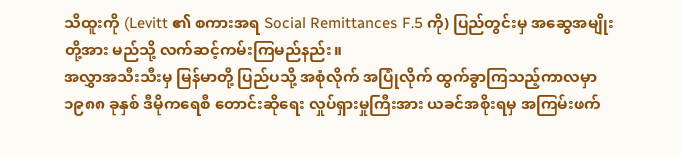သိထူးကို (Levitt ၏ စကားအရ Social Remittances F.5 ကို) ပြည်တွင်းမှ အဆွေအမျိုးတို့အား မည်သို့ လက်ဆင့်ကမ်းကြမည်နည်း။
အလွှာအသီးသီးမှ မြန်မာတို့ ပြည်ပသို့ အစုံလိုက် အပြုံလိုက် ထွက်ခွာကြသည့်ကာလမှာ ၁၉၈၈ ခုနှစ် ဒီမိုကရေစီ တောင်းဆိုရေး လှုပ်ရှားမှုကြီးအား ယခင်အစိုးရမှ အကြမ်းဖက်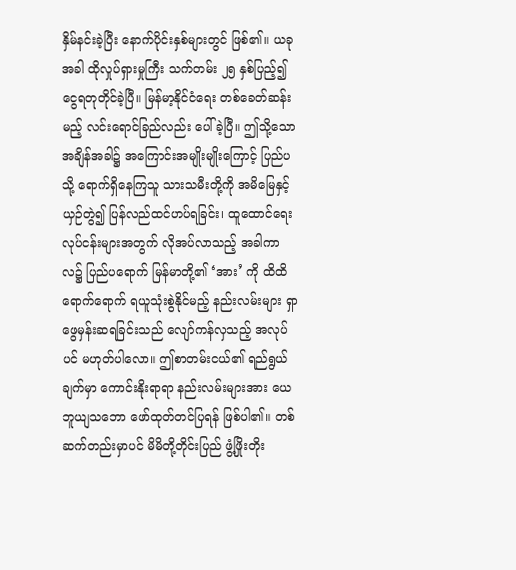နှိမ်နင်းခဲ့ပြီး နောက်ပိုင်းနှစ်များတွင် ဖြစ်၏။ ယခုအခါ ထိုလှုပ်ရှားမှုကြီး သက်တမ်း ၂၅ နှစ်ပြည့်၍ ငွေရတုတိုင်ခဲ့ပြီ။ မြန်မာ့နိုင်ငံရေး တစ်ခေတ်ဆန်းမည့် လင်းရောင်ခြည်လည်း ပေါ်ခဲ့ပြီ။ ဤသို့သော အချိန်အခါ၌ အကြောင်းအမျိုးမျိုးကြောင့် ပြည်ပသို့ ရောက်ရှိနေကြသူ သားသမီးတို့ကို အမိမြေနှင့် ယှဉ်တွဲ၍ ပြန်လည်ထင်ဟပ်ရခြင်း၊ ထူထောင်ရေး လုပ်ငန်းများအတွက် လိုအပ်လာသည့် အခါကာလ၌ ပြည်ပရောက် မြန်မာတို့၏ ‘အား’ ကို ထိထိရောက်ရောက် ရယူသုံးစွဲနိုင်မည့် နည်းလမ်းများ ရှာဖွေမှန်းဆရခြင်းသည် လျော်ကန်လှသည့် အလုပ်ပင် မဟုတ်ပါလော။ ဤစာတမ်းငယ်၏ ရည်ရွယ်ချက်မှာ ကောင်းနိုးရာရာ နည်းလမ်းများအား ယေဘူယျသဘော ဖော်ထုတ်တင်ပြရန် ဖြစ်ပါ၏။ တစ်ဆက်တည်းမှာပင် မိမိတို့တိုင်းပြည် ဖွံ့ဖြိုးတိုး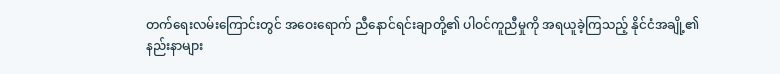တက်ရေးလမ်းကြောင်းတွင် အဝေးရောက် ညီနောင်ရင်းချာတို့၏ ပါဝင်ကူညီမှုကို အရယူခဲ့ကြသည့် နိုင်ငံအချို့၏ နည်းနာများ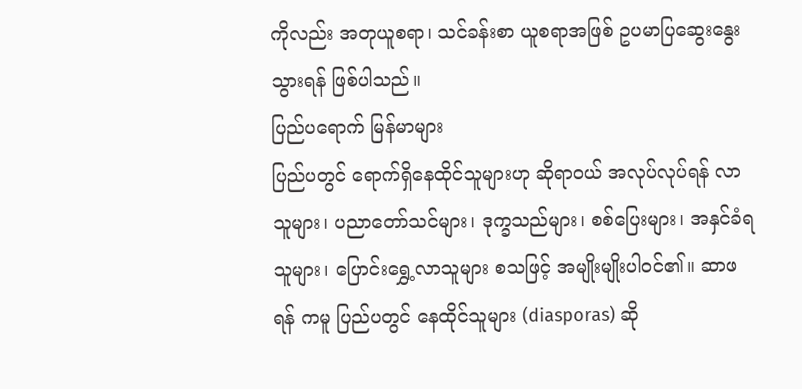ကိုလည်း အတုယူစရာ၊ သင်ခန်းစာ ယူစရာအဖြစ် ဥပမာပြဆွေးနွေးသွားရန် ဖြစ်ပါသည်။
ပြည်ပရောက် မြန်မာများ
ပြည်ပတွင် ရောက်ရှိနေထိုင်သူများဟု ဆိုရာဝယ် အလုပ်လုပ်ရန် လာသူများ၊ ပညာတော်သင်များ၊ ဒုက္ခသည်များ၊ စစ်ပြေးများ၊ အနှင်ခံရသူများ၊ ပြောင်းရွှေ့လာသူများ စသဖြင့် အမျိုးမျိုးပါဝင်၏။ ဆာဖရန် ကမူ ပြည်ပတွင် နေထိုင်သူများ (diasporas) ဆို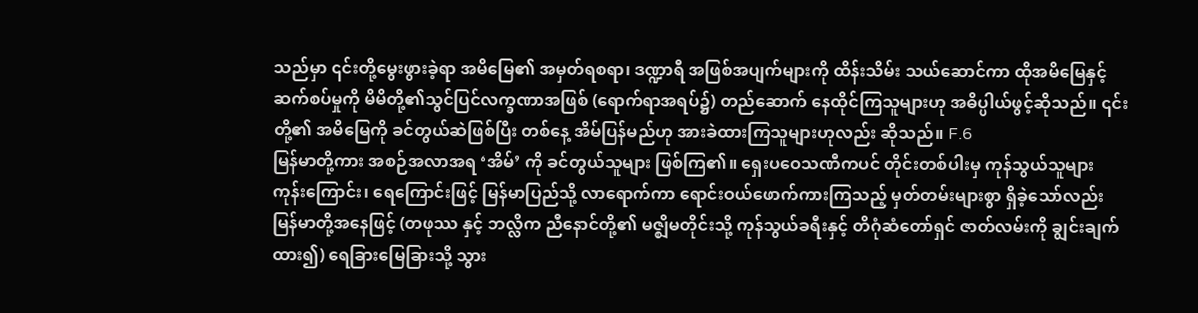သည်မှာ ၎င်းတို့မွေးဖွားခဲ့ရာ အမိမြေ၏ အမှတ်ရစရာ၊ ဒဏ္ဍာရီ အဖြစ်အပျက်များကို ထိန်းသိမ်း သယ်ဆောင်ကာ ထိုအမိမြေနှင့် ဆက်စပ်မှုကို မိမိတို့၏သွင်ပြင်လက္ခဏာအဖြစ် (ရောက်ရာအရပ်၌) တည်ဆောက် နေထိုင်ကြသူများဟု အဓိပ္ပါယ်ဖွင့်ဆိုသည်။ ၎င်းတို့၏ အမိမြေကို ခင်တွယ်ဆဲဖြစ်ပြီး တစ်နေ့ အိမ်ပြန်မည်ဟု အားခဲထားကြသူများဟုလည်း ဆိုသည်။ F.6
မြန်မာတို့ကား အစဉ်အလာအရ ‘အိမ်’ ကို ခင်တွယ်သူများ ဖြစ်ကြ၏။ ရှေးပဝေသဏီကပင် တိုင်းတစ်ပါးမှ ကုန်သွယ်သူများ ကုန်းကြောင်း၊ ရေကြောင်းဖြင့် မြန်မာပြည်သို့ လာရောက်ကာ ရောင်းဝယ်ဖောက်ကားကြသည့် မှတ်တမ်းများစွာ ရှိခဲ့သော်လည်း မြန်မာတို့အနေဖြင့် (တဖုဿ နှင့် ဘလ္လိက ညီနောင်တို့၏ မဇ္ဈိမတိုင်းသို့ ကုန်သွယ်ခရီးနှင့် တိဂုံဆံတော်ရှင် ဇာတ်လမ်းကို ချွင်းချက်ထား၍) ရေခြားမြေခြားသို့ သွား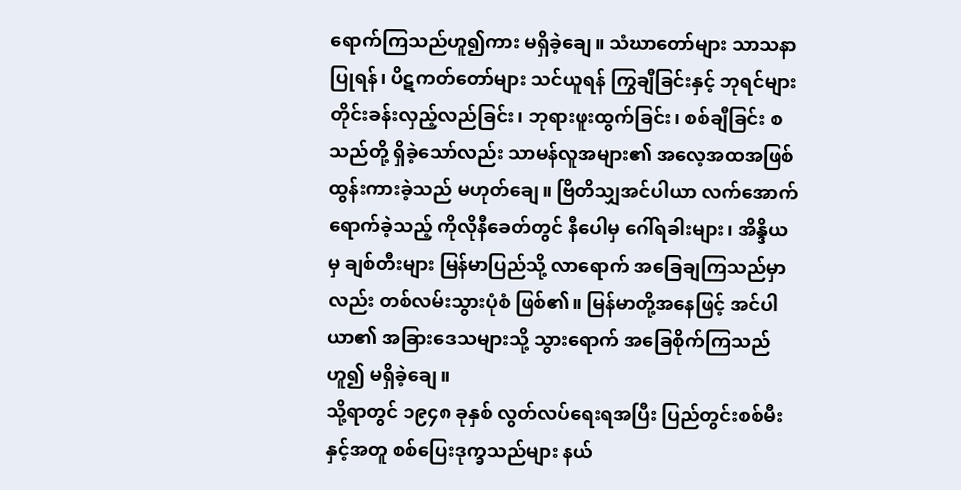ရောက်ကြသည်ဟူ၍ကား မရှိခဲ့ချေ။ သံဃာတော်များ သာသနာပြုရန်၊ ပိဋကတ်တော်များ သင်ယူရန် ကြွချီခြင်းနှင့် ဘုရင်များ တိုင်းခန်းလှည့်လည်ခြင်း၊ ဘုရားဖူးထွက်ခြင်း၊ စစ်ချီခြင်း စသည်တို့ ရှိခဲ့သော်လည်း သာမန်လူအများ၏ အလေ့အထအဖြစ် ထွန်းကားခဲ့သည် မဟုတ်ချေ။ ဗြိတိသျှအင်ပါယာ လက်အောက်ရောက်ခဲ့သည့် ကိုလိုနီခေတ်တွင် နီပေါမှ ဂေါ်ရခါးများ၊ အိန္ဒိယမှ ချစ်တီးများ မြန်မာပြည်သို့ လာရောက် အခြေချကြသည်မှာလည်း တစ်လမ်းသွားပုံစံ ဖြစ်၏။ မြန်မာတို့အနေဖြင့် အင်ပါယာ၏ အခြားဒေသများသို့ သွားရောက် အခြေစိုက်ကြသည်ဟူ၍ မရှိခဲ့ချေ။
သို့ရာတွင် ၁၉၄၈ ခုနှစ် လွတ်လပ်ရေးရအပြီး ပြည်တွင်းစစ်မီးနှင့်အတူ စစ်ပြေးဒုက္ခသည်များ နယ်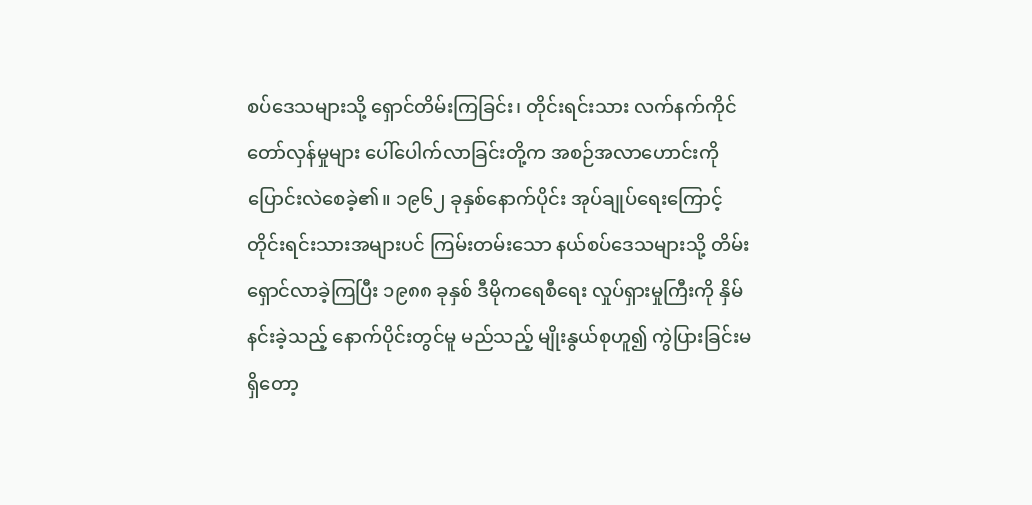စပ်ဒေသများသို့ ရှောင်တိမ်းကြခြင်း၊ တိုင်းရင်းသား လက်နက်ကိုင် တော်လှန်မှုများ ပေါ်ပေါက်လာခြင်းတို့က အစဉ်အလာဟောင်းကို ပြောင်းလဲစေခဲ့၏။ ၁၉၆၂ ခုနှစ်နောက်ပိုင်း အုပ်ချုပ်ရေးကြောင့် တိုင်းရင်းသားအများပင် ကြမ်းတမ်းသော နယ်စပ်ဒေသများသို့ တိမ်းရှောင်လာခဲ့ကြပြီး ၁၉၈၈ ခုနှစ် ဒီမိုကရေစီရေး လှုပ်ရှားမှုကြီးကို နှိမ်နင်းခဲ့သည့် နောက်ပိုင်းတွင်မူ မည်သည့် မျိုးနွယ်စုဟူ၍ ကွဲပြားခြင်းမရှိတော့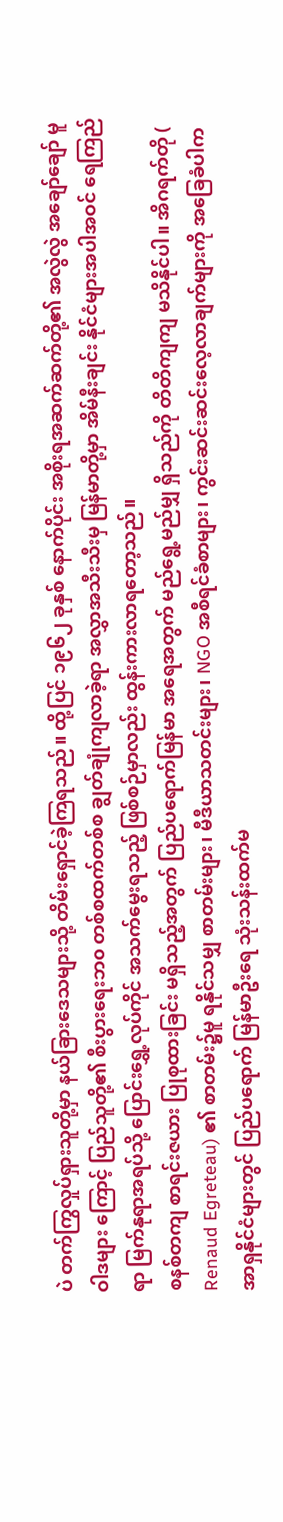ပဲ တက်ကြွလှုပ်ရှားသူတို့မှာ နယ်ခြားဒေသများသို့ တိမ်းရှောင်ခဲ့ကြရသည်။ ထို့ပြင် ၁၉၆၂ ခုနှစ် နောက်ပိုင်း အစိုးရအဆက်ဆက်တို့၏ အလွဲလွဲ အချော်ချော် မူဝါဒများ ကြောင့် ပြည်သူတို့၏ စီးပွားရေးဘ၀ တစ်စထက်တစ်စ ချွတ်ချုံကျလာခဲ့ရာ အလွှာအသီးသီးမှ မြန်မာတို့မှာ အိမ်နီးချင်း နိုင်ငံများအပါအဝင် ရေကြည်ရာ မြက်နုရာအရပ်သို့ ပြောင်းရွှေ့လုပ်ကိုင် အသက်မွေးရသည့် ဖြစ်စဉ်မှာလည်း ထွန်းကားလာရတော့သည်။
စနစ်တကျ စာရင်းဇယား ပြုစုထားခြင်း မရှိသည့်အတွက် ပြည်ပရောက်မြန်မာ အရေအတွက် မည်ရွေ့မည်မျှ ရှိသည်ကို တိတိကျကျ မသိနိုင်ပါ။ အိဂရက်တို ( Renaud Egreteau) ၏ စာတမ်း၌မူ ရနိုင်သမျှ စာတမ်းများ၊ မီဒီယာသတင်းများ၊ NGO အစီရင်ခံစာများ၊ ကွင်းဆင်းဆင်းလေ့လာချက်များကို အခြေခံပါက အာရှနိုင်ငံများတွင် ပြည်ပရောက် မြန်မာဦးရေ သုံးသန်းထက်မ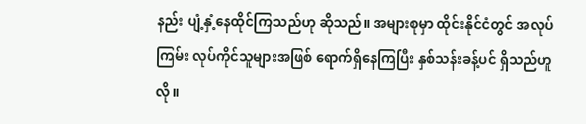နည်း ပျံ့နှံ့နေထိုင်ကြသည်ဟု ဆိုသည်။ အများစုမှာ ထိုင်းနိုင်ငံတွင် အလုပ်ကြမ်း လုပ်ကိုင်သူများအဖြစ် ရောက်ရှိနေကြပြီး နှစ်သန်းခန့်ပင် ရှိသည်ဟူလို။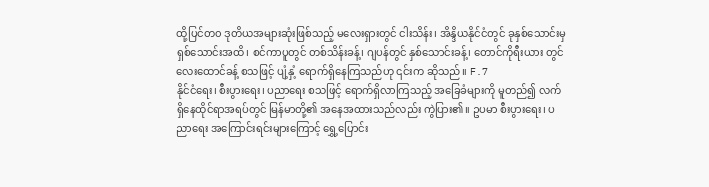ထို့ပြင်တ၀ ဒုတိယအများဆုံးဖြစ်သည့် မလေးရှားတွင် ငါးသိန်း၊ အိန္ဒိယနိုင်ငံတွင် ခုနှစ်သောင်းမှ ရှစ်သောင်းအထိ၊ စင်ကာပူတွင် တစ်သိန်းခန့်၊ ဂျပန်တွင် နှစ်သောင်းခန့်၊ တောင်ကိုရီးယား တွင် လေးထောင်ခန့် စသဖြင့် ပျံ့နှံ့ ရောက်ရှိနေကြသည်ဟု ၎င်းက ဆိုသည်။ F.7
နိုင်ငံရေး၊ စီးပွားရေး၊ ပညာရေး စသဖြင့် ရောက်ရှိလာကြသည့် အခြေခံများကို မူတည်၍ လက်ရှိနေထိုင်ရာအရပ်တွင် မြန်မာတို့၏ အနေအထားသည်လည်း ကွဲပြား၏။ ဥပမာ စီးပွားရေး၊ ပညာရေး အကြောင်းရင်းများကြောင့် ရွှေ့ပြောင်း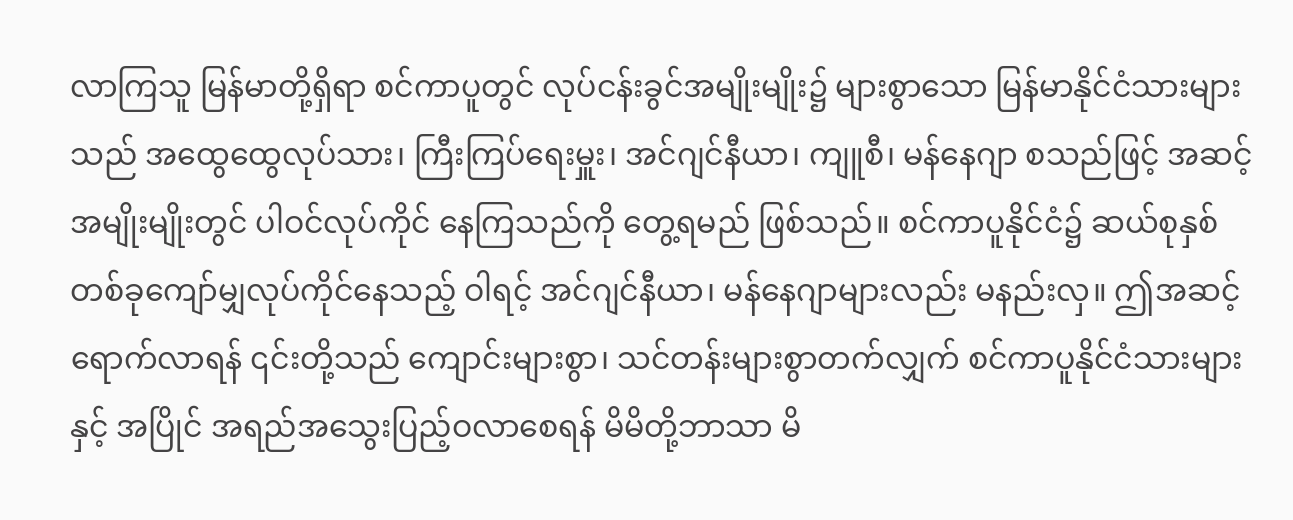လာကြသူ မြန်မာတို့ရှိရာ စင်ကာပူတွင် လုပ်ငန်းခွင်အမျိုးမျိုး၌ များစွာသော မြန်မာနိုင်ငံသားများသည် အထွေထွေလုပ်သား၊ ကြီးကြပ်ရေးမှူး၊ အင်ဂျင်နီယာ၊ ကျူစီ၊ မန်နေဂျာ စသည်ဖြင့် အဆင့်အမျိုးမျိုးတွင် ပါဝင်လုပ်ကိုင် နေကြသည်ကို တွေ့ရမည် ဖြစ်သည်။ စင်ကာပူနိုင်ငံ၌ ဆယ်စုနှစ် တစ်ခုကျော်မျှလုပ်ကိုင်နေသည့် ဝါရင့် အင်ဂျင်နီယာ၊ မန်နေဂျာများလည်း မနည်းလှ။ ဤအဆင့်ရောက်လာရန် ၎င်းတို့သည် ကျောင်းများစွာ၊ သင်တန်းများစွာတက်လျှက် စင်ကာပူနိုင်ငံသားများနှင့် အပြိုင် အရည်အသွေးပြည့်ဝလာစေရန် မိမိတို့ဘာသာ မိ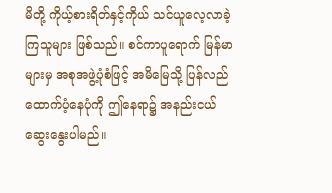မိတို့ ကိုယ့်စားရိတ်နှင့်ကိုယ် သင်ယူလေ့လာခဲ့ကြသူများ ဖြစ်သည်။ စင်ကာပူရောက် မြန်မာများမှ အစုအဖွဲ့ပုံစံဖြင့် အမိမြေသို့ ပြန်လည်ထောက်ပံ့နေပုံကို ဤနေရာ၌ အနည်းငယ် ဆွေးနွေးပါမည်။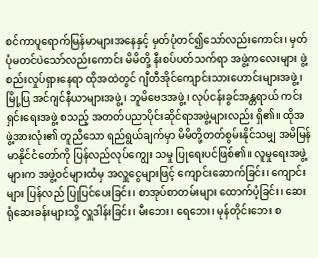စင်ကာပူရောက်မြန်မာများအနေနှင့် မှတ်ပုံတင်၍သော်လည်းကောင်း၊ မှတ်ပုံမတင်ပဲသော်လည်းကောင်း မိမိတို့ နီးစပ်ပတ်သက်ရာ အဖွဲ့ကလေးများ ဖွဲ့စည်းလှုပ်ရှားနေရာ ထိုအထဲတွင် ဂျီတီအိုင်ကျောင်းသားဟောင်းများအဖွဲ့၊ မြို့ပြ အင်ဂျင်နီယာများအဖွဲ့၊ ဘူမိဗေဒအဖွဲ့၊ လုပ်ငန်းခွင်အန္တရာယ် ကင်းရှင်းရေးအဖွဲ့ စသည့် အတတ်ပညာပိုင်းဆိုင်ရာအဖွဲ့များလည်း ရှိ၏။ ထိုအဖွဲ့အားလုံး၏ တူညီသော ရည်ရွယ်ချက်မှာ မိမိတို့တတ်စွမ်းနိုင်သမျှ အမိမြန်မာနိုင်ငံတော်ကို ပြန်လည်လုပ်ကျွေး သမှု ပြုရေးပင်ဖြစ်၏။ လူမှုရေးအဖွဲ့များက အဖွဲ့ဝင်များထံမှ အလှူငွေများဖြင့် ကျောင်းဆောက်ခြင်း၊ ကျောင်းများ ပြန်လည် ပြုပြင်ပေးခြင်း၊ စာအုပ်စာတမ်းများ ထောက်ပံ့ခြင်း၊ ဆေးရုံဆေးခန်းများသို့ လှူဒါန်းခြင်း၊ မီးဘေး၊ ရေဘေး၊ မုန်တိုင်းဘေး စ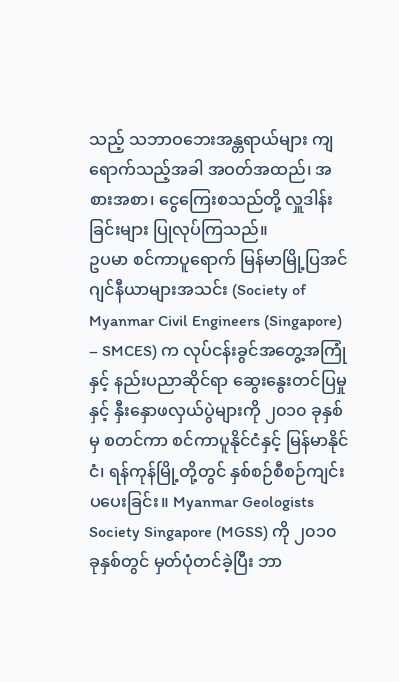သည့် သဘာဝဘေးအန္တရာယ်များ ကျရောက်သည့်အခါ အဝတ်အထည်၊ အစားအစာ၊ ငွေကြေးစသည်တို့ လှူဒါန်းခြင်းများ ပြုလုပ်ကြသည်။
ဥပမာ စင်ကာပူရောက် မြန်မာမြို့ပြအင်ဂျင်နီယာများအသင်း (Society of Myanmar Civil Engineers (Singapore) – SMCES) က လုပ်ငန်းခွင်အတွေ့အကြုံနှင့် နည်းပညာဆိုင်ရာ ဆွေးနွေးတင်ပြမှုနှင့် နှီးနှောဖလှယ်ပွဲများကို ၂၀၁၀ ခုနှစ်မှ စတင်ကာ စင်ကာပူနိုင်ငံနှင့် မြန်မာနိုင်ငံ၊ ရန်ကုန်မြို့တို့တွင် နှစ်စဉ်စီစဉ်ကျင်းပပေးခြင်း။ Myanmar Geologists Society Singapore (MGSS) ကို ၂၀၁၀ ခုနှစ်တွင် မှတ်ပုံတင်ခဲ့ပြီး ဘာ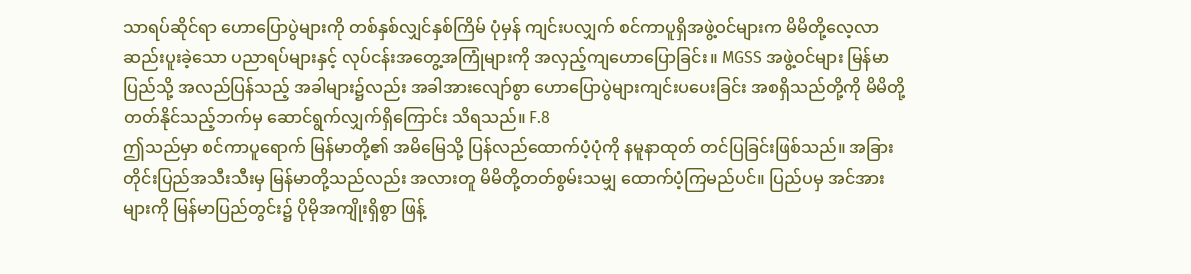သာရပ်ဆိုင်ရာ ဟောပြောပွဲများကို တစ်နှစ်လျှင်နှစ်ကြိမ် ပုံမှန် ကျင်းပလျှက် စင်ကာပူရှိအဖွဲ့ဝင်များက မိမိတို့လေ့လာဆည်းပူးခဲ့သော ပညာရပ်များနှင့် လုပ်ငန်းအတွေ့အကြုံများကို အလှည့်ကျဟောပြောခြင်း။ MGSS အဖွဲ့ဝင်များ မြန်မာပြည်သို့ အလည်ပြန်သည့် အခါများ၌လည်း အခါအားလျော်စွာ ဟောပြောပွဲများကျင်းပပေးခြင်း အစရှိသည်တို့ကို မိမိတို့ တတ်နိုင်သည့်ဘက်မှ ဆောင်ရွက်လျှက်ရှိကြောင်း သိရသည်။ F.8
ဤသည်မှာ စင်ကာပူရောက် မြန်မာတို့၏ အမိမြေသို့ ပြန်လည်ထောက်ပံ့ပုံကို နမူနာထုတ် တင်ပြခြင်းဖြစ်သည်။ အခြားတိုင်းပြည်အသီးသီးမှ မြန်မာတို့သည်လည်း အလားတူ မိမိတို့တတ်စွမ်းသမျှ ထောက်ပံ့ကြမည်ပင်။ ပြည်ပမှ အင်အားများကို မြန်မာပြည်တွင်း၌ ပိုမိုအကျိုးရှိစွာ ဖြန့်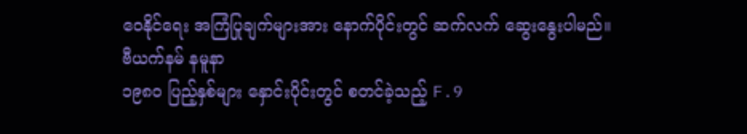ဝေနိုင်ရေး အကြံပြုချက်များအား နောက်ပိုင်းတွင် ဆက်လက် ဆွေးနွေးပါမည်။
ဗီယက်နမ် နမူနာ
၁၉၈၀ ပြည့်နှစ်များ နှောင်းပိုင်းတွင် စတင်ခဲ့သည့် F.9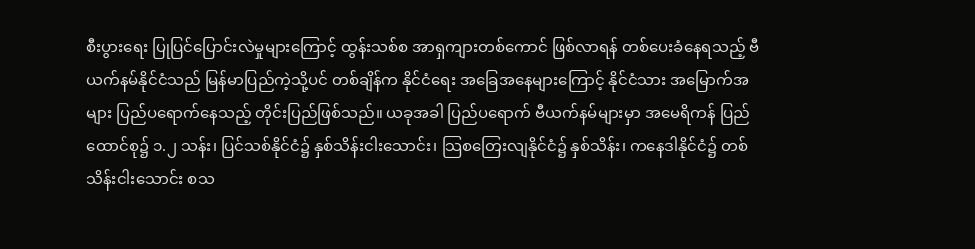စီးပွားရေး ပြုပြင်ပြောင်းလဲမှုများကြောင့် ထွန်းသစ်စ အာရှကျားတစ်ကောင် ဖြစ်လာရန် တစ်ပေးခံနေရသည့် ဗီယက်နမ်နိုင်ငံသည် မြန်မာပြည်ကဲ့သို့ပင် တစ်ချိန်က နိုင်ငံရေး အခြေအနေများကြောင့် နိုင်ငံသား အမြောက်အများ ပြည်ပရောက်နေသည့် တိုင်းပြည်ဖြစ်သည်။ ယခုအခါ ပြည်ပရောက် ဗီယက်နမ်များမှာ အမေရိကန် ပြည်ထောင်စု၌ ၁.၂ သန်း၊ ပြင်သစ်နိုင်ငံ၌ နှစ်သိန်းငါးသောင်း၊ သြစတြေးလျနိုင်ငံ၌ နှစ်သိန်း၊ ကနေဒါနိုင်ငံ၌ တစ်သိန်းငါးသောင်း စသ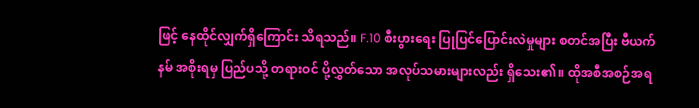ဖြင့် နေထိုင်လျှက်ရှိကြောင်း သိရသည်။ F.10 စီးပွားရေး ပြုပြင်ပြောင်းလဲမှုများ စတင်အပြီး ဗီယက်နမ် အစိုးရမှ ပြည်ပသို့ တရားဝင် ပို့လွှတ်သော အလုပ်သမားများလည်း ရှိသေး၏။ ထိုအစီအစဉ်အရ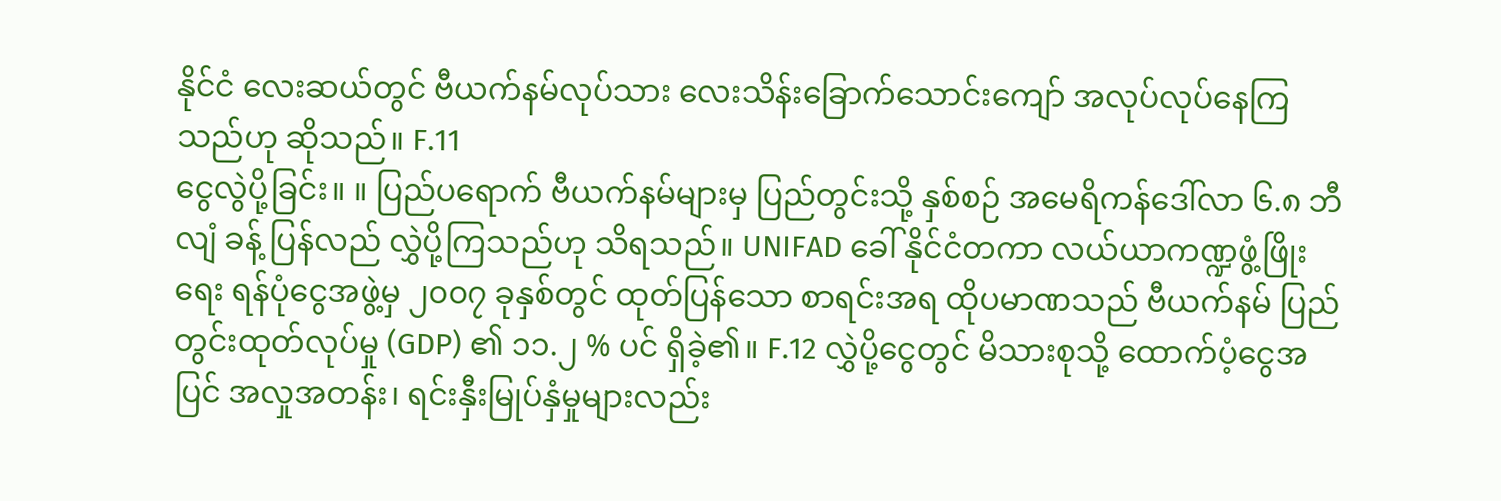နိုင်ငံ လေးဆယ်တွင် ဗီယက်နမ်လုပ်သား လေးသိန်းခြောက်သောင်းကျော် အလုပ်လုပ်နေကြသည်ဟု ဆိုသည်။ F.11
ငွေလွဲပို့ခြင်း။ ။ ပြည်ပရောက် ဗီယက်နမ်များမှ ပြည်တွင်းသို့ နှစ်စဉ် အမေရိကန်ဒေါ်လာ ၆.၈ ဘီလျံ ခန့် ပြန်လည် လွှဲပို့ကြသည်ဟု သိရသည်။ UNIFAD ခေါ် နိုင်ငံတကာ လယ်ယာကဏ္ဍဖွံ့ဖြိုးရေး ရန်ပုံငွေအဖွဲ့မှ ၂၀၀၇ ခုနှစ်တွင် ထုတ်ပြန်သော စာရင်းအရ ထိုပမာဏသည် ဗီယက်နမ် ပြည်တွင်းထုတ်လုပ်မှု (GDP) ၏ ၁၁.၂ % ပင် ရှိခဲ့၏။ F.12 လွှဲပို့ငွေတွင် မိသားစုသို့ ထောက်ပံ့ငွေအပြင် အလှုအတန်း၊ ရင်းနှီးမြုပ်နှံမှုများလည်း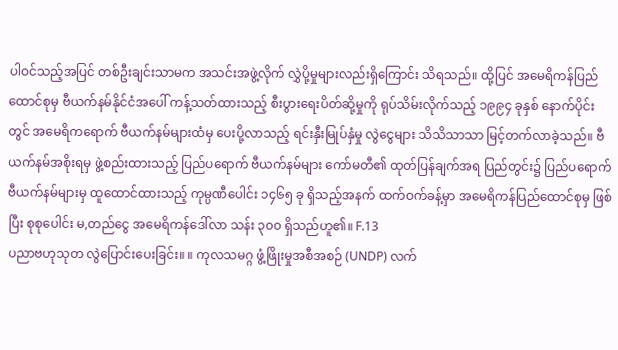ပါဝင်သည့်အပြင် တစ်ဦးချင်းသာမက အသင်းအဖွဲ့လိုက် လွှဲပို့မှုများလည်းရှိကြောင်း သိရသည်။ ထို့ပြင် အမေရိကန်ပြည်ထောင်စုမှ ဗီယက်နမ်နိုင်ငံအပေါ် ကန့်သတ်ထားသည့် စီးပွားရေးပိတ်ဆို့မှုကို ရုပ်သိမ်းလိုက်သည့် ၁၉၉၄ ခုနှစ် နောက်ပိုင်းတွင် အမေရိကရောက် ဗီယက်နမ်များထံမှ ပေးပို့လာသည့် ရင်းနှီးမြုပ်နှံမှု လွဲငွေများ သိသိသာသာ မြင့်တက်လာခဲ့သည်။ ဗီယက်နမ်အစိုးရမှ ဖွဲ့စည်းထားသည့် ပြည်ပရောက် ဗီယက်နမ်များ ကော်မတီ၏ ထုတ်ပြန်ချက်အရ ပြည်တွင်း၌ ပြည်ပရောက် ဗီယက်နမ်များမှ ထူထောင်ထားသည့် ကုမ္ပဏီပေါင်း ၁၄၆၅ ခု ရှိသည့်အနက် ထက်ဝက်ခန့်မှာ အမေရိကန်ပြည်ထောင်စုမှ ဖြစ်ပြီး စုစုပေါင်း မ,တည်ငွေ အမေရိကန်ဒေါ်လာ သန်း ၃၀၀ ရှိသည်ဟူ၏။ F.13
ပညာဗဟုသုတ လွဲပြောင်းပေးခြင်း။ ။ ကုလသမဂ္ဂ ဖွံ့ဖြိုးမှုအစီအစဉ် (UNDP) လက်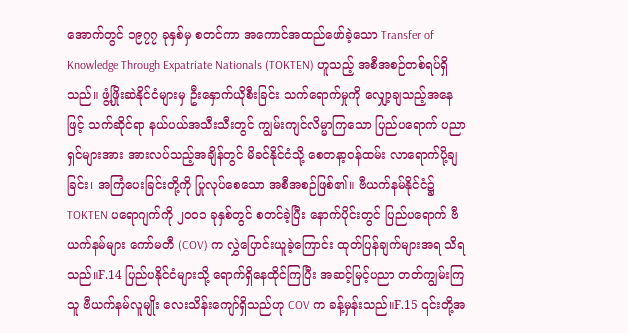အောက်တွင် ၁၉၇၇ ခုနှစ်မှ စတင်ကာ အကောင်အထည်ဖော်ခဲ့သော Transfer of Knowledge Through Expatriate Nationals (TOKTEN) ဟူသည့် အစီအစဉ်တစ်ရပ်ရှိသည်။ ဖွံ့ဖြိုးဆဲနိုင်ငံများမှ ဦးနှောက်ယိုစီးခြင်း သက်ရောက်မှုကို လျှော့ချသည့်အနေဖြင့် သက်ဆိုင်ရာ နယ်ပယ်အသီးသီးတွင် ကျွမ်းကျင်လိမ္မာကြသော ပြည်ပရောက် ပညာရှင်များအား အားလပ်သည့်အချိန်တွင် မိခင်နိုင်ငံသို့ စေတနာ့ဝန်ထမ်း လာရောက်ပို့ချခြင်း၊ အကြံပေးခြင်းတို့ကို ပြုလုပ်စေသော အစီအစဉ်ဖြစ်၏။ ဗီယက်နမ်နိုင်ငံ၌ TOKTEN ပရောဂျက်ကို ၂၀၀၁ ခုနှစ်တွင် စတင်ခဲ့ပြီး နောက်ပိုင်းတွင် ပြည်ပရောက် ဗီယက်နမ်များ ကော်မတီ (COV) က လွှဲပြောင်းယူခဲ့ကြောင်း ထုတ်ပြန်ချက်များအရ သိရသည်။F.14 ပြည်ပနိုင်ငံများသို့ ရောက်ရှိနေထိုင်ကြပြီး အဆင့်မြင့်ပညာ တတ်ကျွမ်းကြသူ ဗီယက်နမ်လူမျိုး လေးသိန်းကျော်ရှိသည်ဟု COV က ခန့်မှန်းသည်။F.15 ၎င်းတို့အ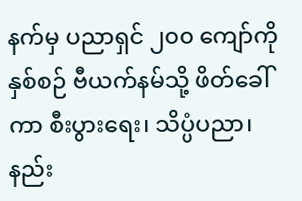နက်မှ ပညာရှင် ၂၀၀ ကျော်ကို နှစ်စဉ် ဗီယက်နမ်သို့ ဖိတ်ခေါ်ကာ စီးပွားရေး၊ သိပ္ပံပညာ၊ နည်း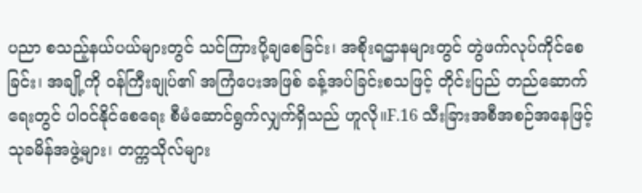ပညာ စသည့်နယ်ပယ်များတွင် သင်ကြားပို့ချစေခြင်း၊ အစိုးရဌာနများတွင် တွဲဖက်လုပ်ကိုင်စေခြင်း၊ အချို့ကို ဝန်ကြီးချုပ်၏ အကြံပေးအဖြစ် ခန့်အပ်ခြင်းစသဖြင့် တိုင်းပြည် တည်ဆောက်ရေးတွင် ပါဝင်နိုင်စေရေး စီမံဆောင်ရွက်လျှက်ရှိသည် ဟူလို။F.16 သီးခြားအစီအစဉ်အနေဖြင့် သုခမိန်အဖွဲ့များ၊ တက္ကသိုလ်များ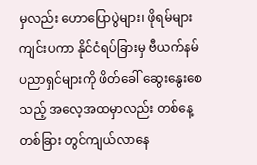မှလည်း ဟောပြောပွဲများ၊ ဖိုရမ်များ ကျင်းပကာ နိုင်ငံရပ်ခြားမှ ဗီယက်နမ် ပညာရှင်များကို ဖိတ်ခေါ် ဆွေးနွေးစေသည့် အလေ့အထမှာလည်း တစ်နေ့တစ်ခြား တွင်ကျယ်လာနေ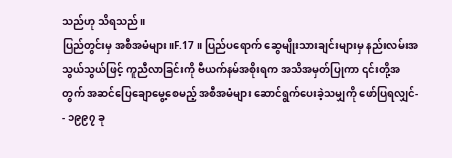သည်ဟု သိရသည်။
ပြည်တွင်းမှ အစီအမံများ။F.17 ။ ပြည်ပရောက် ဆွေမျိုးသားချင်းများမှ နည်းလမ်းအသွယ်သွယ်ဖြင့် ကူညီလာခြင်းကို ဗီယက်နမ်အစိုးရက အသိအမှတ်ပြုကာ ၎င်းတို့အတွက် အဆင်ပြေချောမွေ့စေမည့် အစီအမံများ ဆောင်ရွက်ပေးခဲ့သမျှကို ဖော်ပြရလျှင်-
- ၁၉၉၇ ခု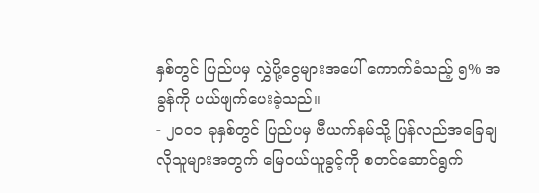နှစ်တွင် ပြည်ပမှ လွှဲပို့ငွေများအပေါ် ကောက်ခံသည့် ၅% အခွန်ကို ပယ်ဖျက်ပေးခဲ့သည်။
- ၂၀၀၁ ခုနှစ်တွင် ပြည်ပမှ ဗီယက်နမ်သို့ ပြန်လည်အခြေချလိုသူများအတွက် မြေဝယ်ယူခွင့်ကို စတင်ဆောင်ရွက်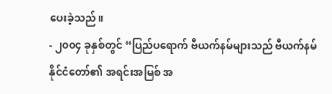ပေးခဲ့သည်။
- ၂၀၀၄ ခုနှစ်တွင် “ပြည်ပရောက် ဗီယက်နမ်များသည် ဗီယက်နမ် နိုင်ငံတော်၏ အရင်းအမြစ် အ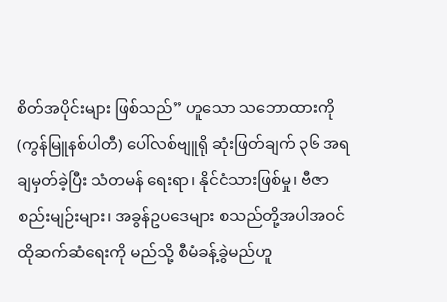စိတ်အပိုင်းများ ဖြစ်သည်” ဟူသော သဘောထားကို (ကွန်မြူနစ်ပါတီ) ပေါ်လစ်ဗျူရို ဆုံးဖြတ်ချက် ၃၆ အရ ချမှတ်ခဲ့ပြီး သံတမန် ရေးရာ၊ နိုင်ငံသားဖြစ်မှု၊ ဗီဇာစည်းမျဉ်းများ၊ အခွန်ဥပဒေများ စသည်တို့အပါအဝင် ထိုဆက်ဆံရေးကို မည်သို့ စီမံခန့်ခွဲမည်ဟူ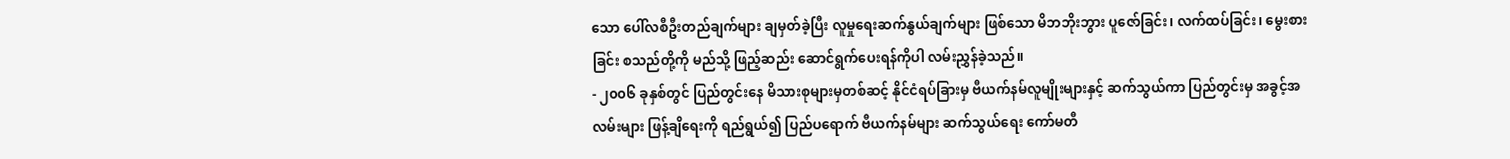သော ပေါ်လစီဦးတည်ချက်များ ချမှတ်ခဲ့ပြီး လူမှုရေးဆက်နွယ်ချက်များ ဖြစ်သော မိဘဘိုးဘွား ပူဇော်ခြင်း၊ လက်ထပ်ခြင်း၊ မွေးစားခြင်း စသည်တို့ကို မည်သို့ ဖြည့်ဆည်း ဆောင်ရွက်ပေးရန်ကိုပါ လမ်းညွှန်ခဲ့သည်။
- ၂၀၀၆ ခုနှစ်တွင် ပြည်တွင်းနေ မိသားစုများမှတစ်ဆင့် နိုင်ငံရပ်ခြားမှ ဗီယက်နမ်လူမျိုးများနှင့် ဆက်သွယ်ကာ ပြည်တွင်းမှ အခွင့်အလမ်းများ ဖြန့်ချိရေးကို ရည်ရွယ်၍ ပြည်ပရောက် ဗီယက်နမ်များ ဆက်သွယ်ရေး ကော်မတီ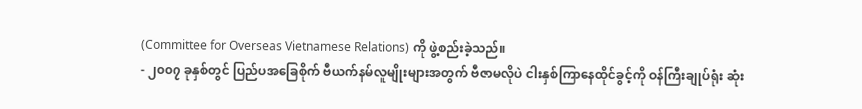(Committee for Overseas Vietnamese Relations) ကို ဖွဲ့စည်းခဲ့သည်။
- ၂၀၀၇ ခုနှစ်တွင် ပြည်ပအခြေစိုက် ဗီယက်နမ်လူမျိုးများအတွက် ဗီဇာမလိုပဲ ငါးနှစ်ကြာနေထိုင်ခွင့်ကို ဝန်ကြီးချုပ်ရုံး ဆုံး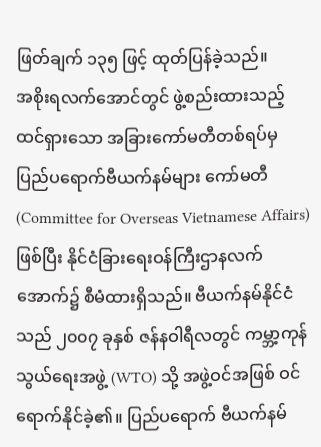ဖြတ်ချက် ၁၃၅ ဖြင့် ထုတ်ပြန်ခဲ့သည်။
အစိုးရလက်အောင်တွင် ဖွဲ့စည်းထားသည့် ထင်ရှားသော အခြားကော်မတီတစ်ရပ်မှ ပြည်ပရောက်ဗီယက်နမ်များ ကော်မတီ (Committee for Overseas Vietnamese Affairs) ဖြစ်ပြီး နိုင်ငံခြားရေးဝန်ကြီးဌာနလက်အောက်၌ စီမံထားရှိသည်။ ဗီယက်နမ်နိုင်ငံသည် ၂၀၀၇ ခုနှစ် ဇန်နဝါရီလတွင် ကမ္ဘာ့ကုန်သွယ်ရေးအဖွဲ့ (WTO) သို့ အဖွဲ့ဝင်အဖြစ် ဝင်ရောက်နိုင်ခဲ့၏။ ပြည်ပရောက် ဗီယက်နမ်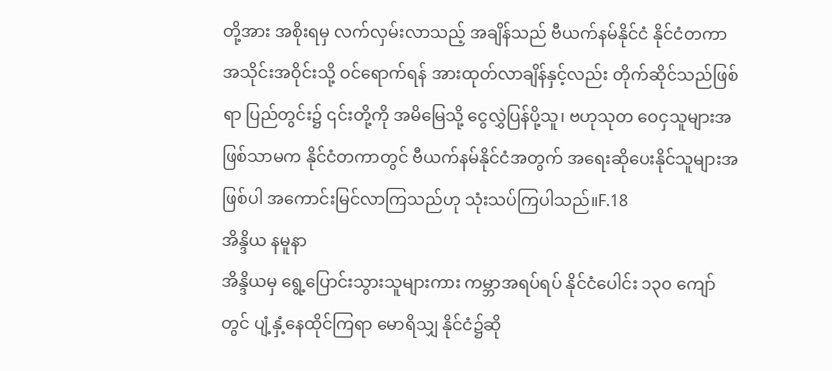တို့အား အစိုးရမှ လက်လှမ်းလာသည့် အချိန်သည် ဗီယက်နမ်နိုင်ငံ နိုင်ငံတကာအသိုင်းအဝိုင်းသို့ ဝင်ရောက်ရန် အားထုတ်လာချိန်နှင့်လည်း တိုက်ဆိုင်သည်ဖြစ်ရာ ပြည်တွင်း၌ ၎င်းတို့ကို အမိမြေသို့ ငွေလွှဲပြန်ပို့သူ၊ ဗဟုသုတ ဝေငှသူများအဖြစ်သာမက နိုင်ငံတကာတွင် ဗီယက်နမ်နိုင်ငံအတွက် အရေးဆိုပေးနိုင်သူများအဖြစ်ပါ အကောင်းမြင်လာကြသည်ဟု သုံးသပ်ကြပါသည်။F.18
အိန္ဒိယ နမူနာ
အိန္ဒိယမှ ရွေ့ပြောင်းသွားသူများကား ကမ္ဘာအရပ်ရပ် နိုင်ငံပေါင်း ၁၃၀ ကျော်တွင် ပျံ့နှံ့နေထိုင်ကြရာ မောရိသျှ နိုင်ငံ၌ဆို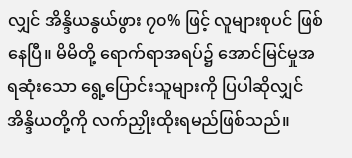လျှင် အိန္ဒိယနွယ်ဖွား ၇၀% ဖြင့် လူများစုပင် ဖြစ်နေပြီ။ မိမိတို့ ရောက်ရာအရပ်၌ အောင်မြင်မှုအရဆုံးသော ရွေ့ပြောင်းသူများကို ပြပါဆိုလျှင် အိန္ဒိယတို့ကို လက်ညှိုးထိုးရမည်ဖြစ်သည်။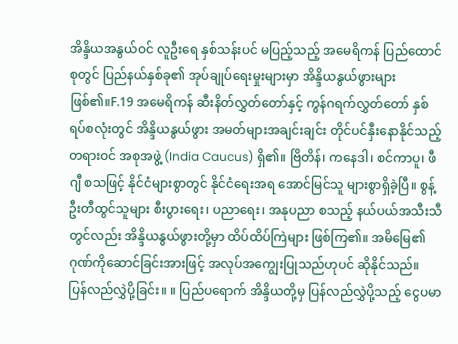အိန္ဒိယအနွယ်ဝင် လူဦးရေ နှစ်သန်းပင် မပြည့်သည့် အမေရိကန် ပြည်ထောင်စုတွင် ပြည်နယ်နှစ်ခု၏ အုပ်ချုပ်ရေးမှုးများမှာ အိန္ဒိယနွယ်ဖွားများဖြစ်၏။F.19 အမေရိကန် ဆီးနိတ်လွှတ်တော်နှင့် ကွန်ဂရက်လွှတ်တော် နှစ်ရပ်စလုံးတွင် အိန္ဒိယနွယ်ဖွား အမတ်များအချင်းချင်း တိုင်ပင်နှီးနောနိုင်သည့် တရားဝင် အစုအဖွဲ့ (India Caucus) ရှိ၏။ ဗြိတိန်၊ ကနေဒါ၊ စင်ကာပူ၊ ဖီဂျီ စသဖြင့် နိုင်ငံများစွာတွင် နိုင်ငံရေးအရ အောင်မြင်သူ များစွာရှိခဲ့ပြီ။ စွန့်ဦးတီထွင်သူများ စီးပွားရေး၊ ပညာရေး၊ အနုပညာ စသည့် နယ်ပယ်အသီးသီတွင်လည်း အိန္ဒိယနွယ်ဖွားတို့မှာ ထိပ်ထိပ်ကြဲများ ဖြစ်ကြ၏။ အမိမြေ၏ဂုဏ်ကိုဆောင်ခြင်းအားဖြင့် အလုပ်အကျွေးပြုသည်ဟုပင် ဆိုနိုင်သည်။
ပြန်လည်လွှဲပို့ခြင်း။ ။ ပြည်ပရောက် အိန္ဒိယတို့မှ ပြန်လည်လွှဲပို့သည့် ငွေပမာ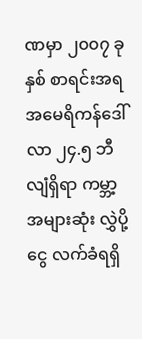ဏမှာ ၂၀၀၇ ခုနှစ် စာရင်းအရ အမေရိကန်ဒေါ်လာ ၂၄.၅ ဘီလျံရှိရာ ကမ္ဘာ့အများဆုံး လွှဲပို့ငွေ လက်ခံရရှိ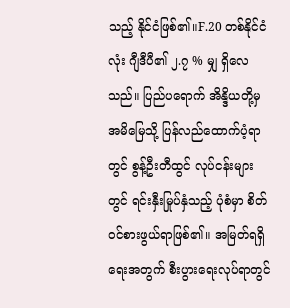သည့် နိုင်ငံဖြစ်၏။F.20 တစ်နိုင်ငံလုံး ဂျီဒီပီ၏ ၂.၇ % မျှ ရှိလေသည်။ ပြည်ပရောက် အိန္ဒိယတို့မှ အမိမြေသို့ ပြန်လည်ထောက်ပံ့ရာတွင် စွန့်ဦးတီထွင် လုပ်ငန်းများတွင် ရင်းနှီးမြုပ်နှံသည့် ပုံစံမှာ စိတ်ဝင်စားဖွယ်ရာဖြစ်၏။ အမြတ်ရရှိရေးအတွက် စီးပွားရေးလုပ်ရာတွင်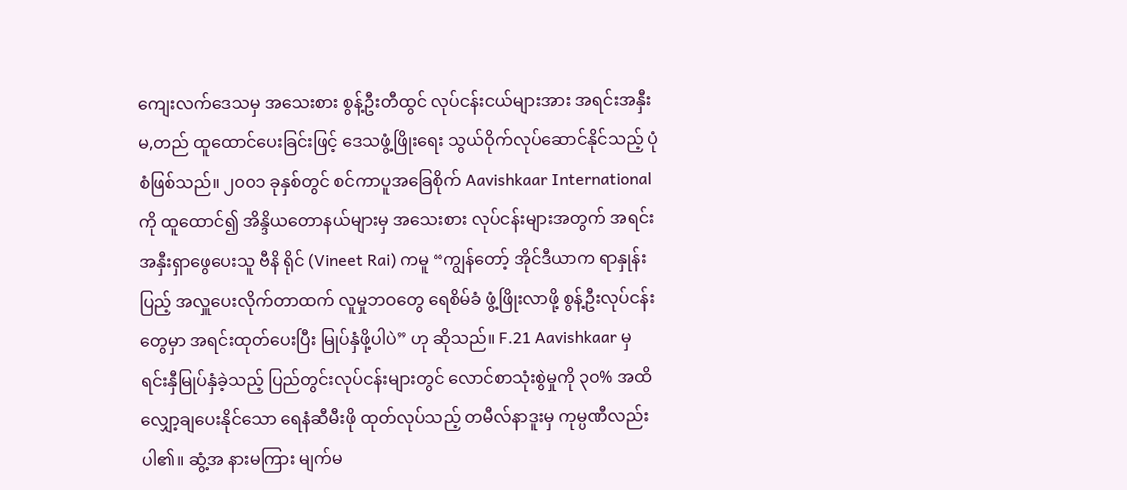ကျေးလက်ဒေသမှ အသေးစား စွန့်ဦးတီထွင် လုပ်ငန်းငယ်များအား အရင်းအနှီး မ,တည် ထူထောင်ပေးခြင်းဖြင့် ဒေသဖွံ့ဖြိုးရေး သွယ်ဝိုက်လုပ်ဆောင်နိုင်သည့် ပုံစံဖြစ်သည်။ ၂၀၀၁ ခုနှစ်တွင် စင်ကာပူအခြေစိုက် Aavishkaar International ကို ထူထောင်၍ အိန္ဒိယတောနယ်များမှ အသေးစား လုပ်ငန်းများအတွက် အရင်းအနှီးရှာဖွေပေးသူ ဗီနိ ရိုင် (Vineet Rai) ကမူ “ကျွန်တော့် အိုင်ဒီယာက ရာနှုန်းပြည့် အလှူပေးလိုက်တာထက် လူမှုဘဝတွေ ရေစိမ်ခံ ဖွံ့ဖြိုးလာဖို့ စွန့်ဦးလုပ်ငန်းတွေမှာ အရင်းထုတ်ပေးပြီး မြုပ်နှံဖို့ပါပဲ” ဟု ဆိုသည်။ F.21 Aavishkaar မှ ရင်းနှီမြုပ်နှံခဲ့သည့် ပြည်တွင်းလုပ်ငန်းများတွင် လောင်စာသုံးစွဲမှုကို ၃၀% အထိ လျှော့ချပေးနိုင်သော ရေနံဆီမီးဖို ထုတ်လုပ်သည့် တမီလ်နာဒူးမှ ကုမ္ပဏီလည်းပါ၏။ ဆွံ့အ နားမကြား မျက်မ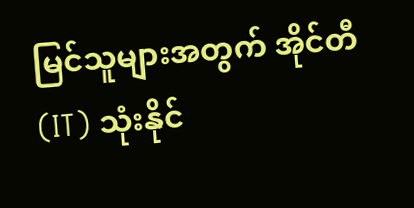မြင်သူများအတွက် အိုင်တီ (IT) သုံးနိုင်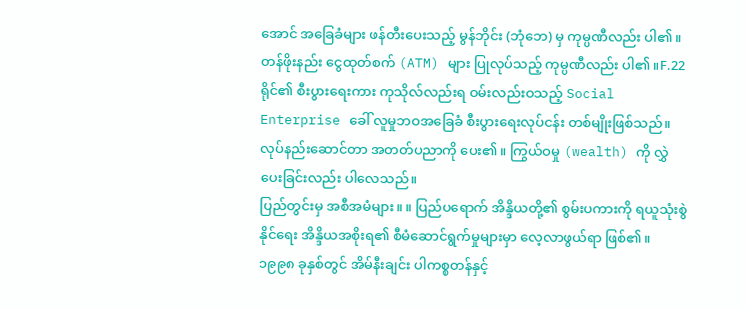အောင် အခြေခံများ ဖန်တီးပေးသည့် မွန်ဘိုင်း (ဘုံဘေ) မှ ကုမ္ပဏီလည်း ပါ၏။ တန်ဖိုးနည်း ငွေထုတ်စက် (ATM) များ ပြုလုပ်သည့် ကုမ္ပဏီလည်း ပါ၏။F.22 ရိုင်၏ စီးပွားရေးကား ကုသိုလ်လည်းရ ဝမ်းလည်းဝသည့် Social Enterprise ခေါ် လူမှုဘဝအခြေခံ စီးပွားရေးလုပ်ငန်း တစ်မျိုးဖြစ်သည်။ လုပ်နည်းဆောင်တာ အတတ်ပညာကို ပေး၏။ ကြွယ်ဝမှု (wealth) ကို လွှဲပေးခြင်းလည်း ပါလေသည်။
ပြည်တွင်းမှ အစီအမံများ။ ။ ပြည်ပရောက် အိန္ဒိယတို့၏ စွမ်းပကားကို ရယူသုံးစွဲနိုင်ရေး အိန္ဒိယအစိုးရ၏ စီမံဆောင်ရွက်မှုများမှာ လေ့လာဖွယ်ရာ ဖြစ်၏။ ၁၉၉၈ ခုနှစ်တွင် အိမ်နီးချင်း ပါကစ္စတန်နှင့်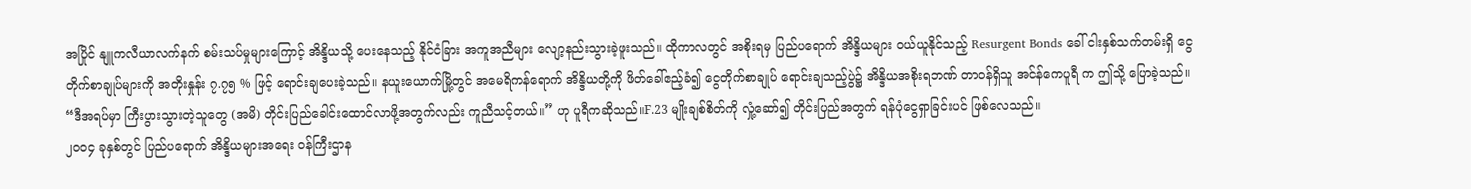အပြိုင် နျူကလီယာလက်နက် စမ်းသပ်မှုများကြောင့် အိန္ဒိယသို့ ပေးနေသည့် နိုင်ငံခြား အကူအညီများ လျော့နည်းသွားခဲ့ဖူးသည်။ ထိုကာလတွင် အစိုးရမှ ပြည်ပရောက် အိန္ဒိယများ ဝယ်ယူနိုင်သည့် Resurgent Bonds ခေါ် ငါးနှစ်သက်တမ်းရှိ ငွေတိုက်စာချုပ်များကို အတိုးနှုန်း ၇.၇၅ % ဖြင့် ရောင်းချပေးခဲ့သည်။ နယူးယောက်မြို့တွင် အမေရိကန်ရောက် အိန္ဒိယတို့ကို ဖိတ်ခေါ်ဧည့်ခံ၍ ငွေတိုက်စာချုပ် ရောင်းချသည့်ပွဲ၌ အိန္ဒိယအစိုးရဘဏ် တာဝန်ရှိသူ အင်န်ကေပူရီ က ဤသို့ ပြောခဲ့သည်။ “ဒီအရပ်မှာ ကြီးပွားသွားတဲ့သူတွေ (အမိ) တိုင်းပြည်ခေါင်းထောင်လာဖို့အတွက်လည်း ကူညီသင့်တယ်။” ဟု ပူရီကဆိုသည်။F.23 မျိုးချစ်စိတ်ကို လှုံ့ဆော်၍ တိုင်းပြည်အတွက် ရန်ပုံငွေရှာခြင်းပင် ဖြစ်လေသည်။
၂၀၀၄ ခုနှစ်တွင် ပြည်ပရောက် အိန္ဒိယများအရေး ဝန်ကြီးဌာန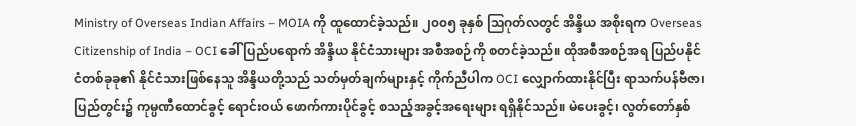Ministry of Overseas Indian Affairs – MOIA ကို ထူထောင်ခဲ့သည်။ ၂၀၀၅ ခုနှစ် သြဂုတ်လတွင် အိန္ဒိယ အစိုးရက Overseas Citizenship of India – OCI ခေါ် ပြည်ပရောက် အိန္ဒိယ နိုင်ငံသားများ အစီအစဉ်ကို စတင်ခဲ့သည်။ ထိုအစီအစဉ်အရ ပြည်ပနိုင်ငံတစ်ခုခု၏ နိုင်ငံသားဖြစ်နေသူ အိန္ဒိယတို့သည် သတ်မှတ်ချက်များနှင့် ကိုက်ညီပါက OCI လျှောက်ထားနိုင်ပြီး ရာသက်ပန်ဗီဇာ၊ ပြည်တွင်း၌ ကုမ္ပဏီထောင်ခွင့် ရောင်းဝယ် ဖောက်ကားပိုင်ခွင့် စသည့်အခွင့်အရေးများ ရရှိနိုင်သည်။ မဲပေးခွင့်၊ လွတ်တော်နှစ်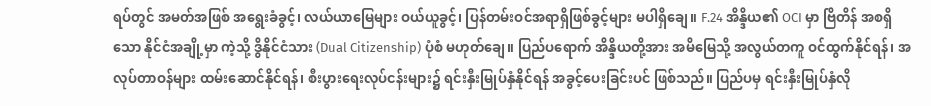ရပ်တွင် အမတ်အဖြစ် အရွေးခံခွင့်၊ လယ်ယာမြေများ ဝယ်ယူခွင့်၊ ပြန်တမ်းဝင်အရာရှိဖြစ်ခွင့်များ မပါရှိချေ။ F.24 အိန္ဒိယ၏ OCI မှာ ဗြိတိန် အစရှိသော နိုင်ငံအချို့မှာ ကဲ့သို့ ဒွိနိုင်ငံသား (Dual Citizenship) ပုံစံ မဟုတ်ချေ။ ပြည်ပရောက် အိန္ဒိယတို့အား အမိမြေသို့ အလွယ်တကူ ဝင်ထွက်နိုင်ရန်၊ အလုပ်တာဝန်များ ထမ်းဆောင်နိုင်ရန်၊ စီးပွားရေးလုပ်ငန်းများ၌ ရင်းနှီးမြုပ်နှံနိုင်ရန် အခွင့်ပေးခြင်းပင် ဖြစ်သည်။ ပြည်ပမှ ရင်းနှီးမြုပ်နှံလို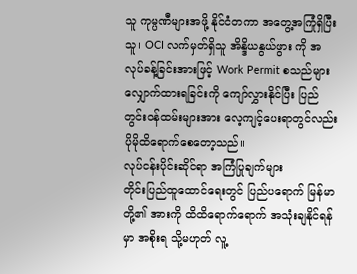သူ ကုမ္ပဏီများအဖို့ နိုင်ငံတကာ အတွေ့အကြုံရှိပြီးသူ၊ OCI လက်မှတ်ရှိသူ အိန္ဒိယနွယ်ဖွား ကို အလုပ်ခန့်ခြင်းအားဖြင့် Work Permit စသည်များ လျှောက်ထားရခြင်းကို ကျော်လွှားနိုင်ပြီး ပြည်တွင်းဝန်ထမ်းများအား လေ့ကျင့်ပေးရာတွင်လည်း ပိုမိုထိရောက်စေတော့သည်။
လုပ်ငန်းပိုင်းဆိုင်ရာ အကြံပြုချက်များ
တိုင်းပြည်ထူထောင်ရေးတွင် ပြည်ပရောက် မြန်မာတို့၏ အားကို ထိထိရောက်ရောက် အသုံးချနိုင်ရန်မှာ အစိုးရ သို့မဟုတ် လူ့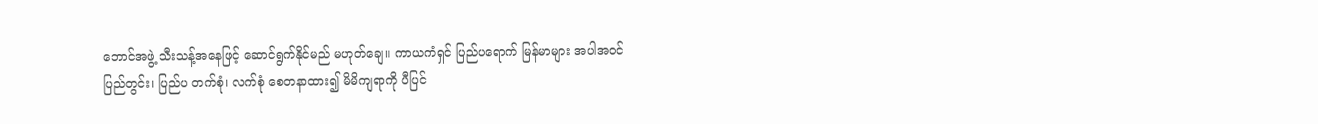ဘောင်အဖွဲ့ သီးသန့်အနေဖြင့် ဆောင်ရွက်နိုင်မည် မဟုတ်ချေ။ ကာယကံရှင် ပြည်ပရောက် မြန်မာများ အပါအဝင် ပြည်တွင်း၊ ပြည်ပ တက်စုံ၊ လက်စုံ စေတနာထား၍ မိမိကျရာကို ပီပြင်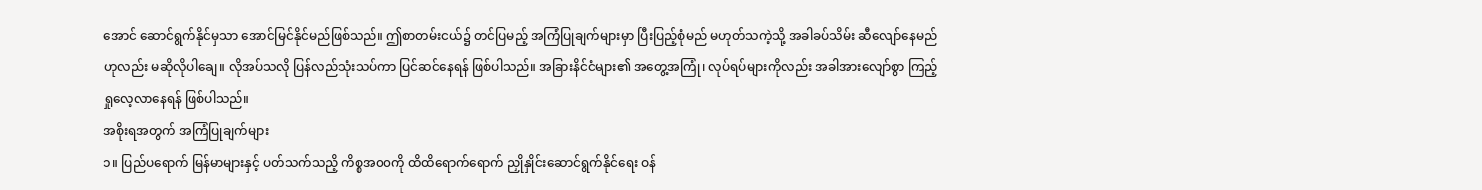အောင် ဆောင်ရွက်နိုင်မှသာ အောင်မြင်နိုင်မည်ဖြစ်သည်။ ဤစာတမ်းငယ်၌ တင်ပြမည့် အကြံပြုချက်များမှာ ပြီးပြည့်စုံမည် မဟုတ်သကဲ့သို့ အခါခပ်သိမ်း ဆီလျော်နေမည်ဟုလည်း မဆိုလိုပါချေ။ လိုအပ်သလို ပြန်လည်သုံးသပ်ကာ ပြင်ဆင်နေရန် ဖြစ်ပါသည်။ အခြားနိင်ငံများ၏ အတွေ့အကြုံ၊ လုပ်ရပ်များကိုလည်း အခါအားလျော်စွာ ကြည့်ရှုလေ့လာနေရန် ဖြစ်ပါသည်။
အစိုးရအတွက် အကြံပြုချက်များ
၁။ ပြည်ပရောက် မြန်မာများနှင့် ပတ်သက်သညိ့ ကိစ္စအ၀၀ကို ထိထိရောက်ရောက် ညှိုနှိုင်းဆောင်ရွက်နိုင်ရေး ဝန်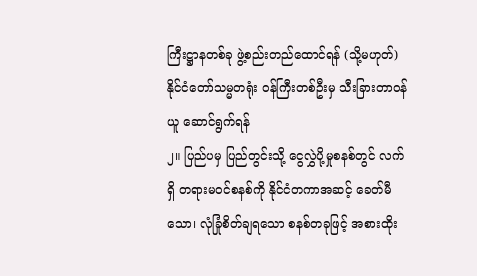ကြီးဋ္ဌာနတစ်ခု ဖွဲ့စည်းတည်ထောင်ရန် (သို့မဟုတ်) နိုင်ငံတော်သမ္မတရုံး ဝန်ကြီးတစ်ဦးမှ သီးခြားတာဝန်ယူ ဆောင်ရွက်ရန်
၂။ ပြည်ပမှ ပြည်တွင်းသို့ ငွေလွှဲပို့မှုစနစ်တွင် လက်ရှိ တရားမဝင်စနစ်ကို နိုင်ငံတကာအဆင့် ခေတ်မီသော၊ လုံခြုံစိတ်ချရသော စနစ်တခုဖြင့် အစားထိုး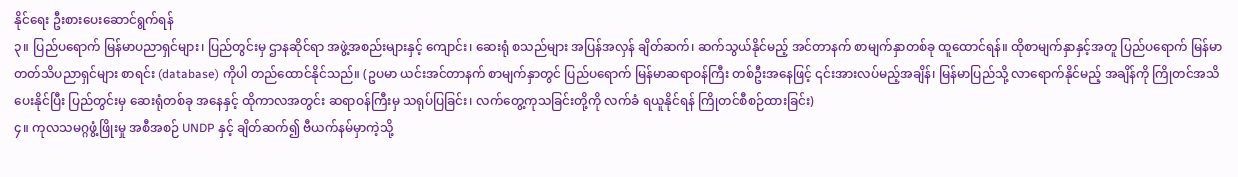နိုင်ရေး ဦးစားပေးဆောင်ရွက်ရန်
၃။ ပြည်ပရောက် မြန်မာပညာရှင်များ၊ ပြည်တွင်းမှ ဌာနဆိုင်ရာ အဖွဲ့အစည်းများနှင့် ကျောင်း၊ ဆေးရုံ စသည်များ အပြန်အလှန် ချိတ်ဆက်၊ ဆက်သွယ်နိုင်မည့် အင်တာနက် စာမျက်နှာတစ်ခု ထူထောင်ရန်။ ထိုစာမျက်နှာနှင့်အတူ ပြည်ပရောက် မြန်မာတတ်သိပညာရှင်များ စာရင်း (database) ကိုပါ တည်ထောင်နိုင်သည်။ (ဥပမာ ယင်းအင်တာနက် စာမျက်နှာတွင် ပြည်ပရောက် မြန်မာဆရာဝန်ကြီး တစ်ဦးအနေဖြင့် ၎င်းအားလပ်မည့်အချိန်၊ မြန်မာပြည်သို့ လာရောက်နိုင်မည့် အချိန်ကို ကြိုတင်အသိပေးနိုင်ပြီး ပြည်တွင်းမှ ဆေးရုံတစ်ခု အနေနှင့် ထိုကာလအတွင်း ဆရာဝန်ကြီးမှ သရုပ်ပြခြင်း၊ လက်တွေ့ကုသခြင်းတို့ကို လက်ခံ ရယူနိုင်ရန် ကြိုတင်စီစဉ်ထားခြင်း)
၄။ ကုလသမဂ္ဂဖွံ့ဖြိုးမှု အစီအစဉ် UNDP နှင့် ချိတ်ဆက်၍ ဗီယက်နမ်မှာကဲ့သို့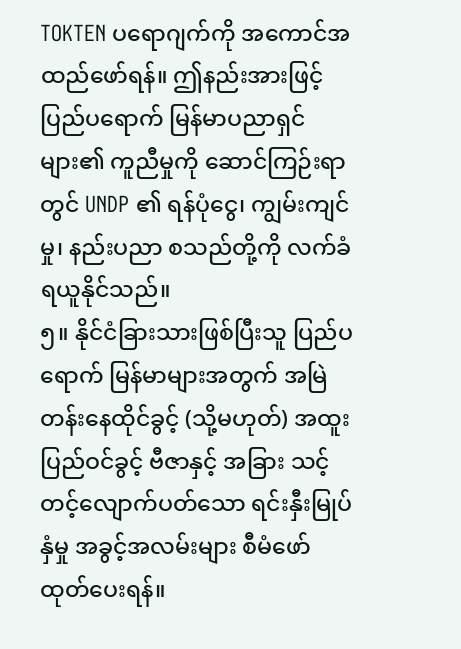TOKTEN ပရောဂျက်ကို အကောင်အထည်ဖော်ရန်။ ဤနည်းအားဖြင့် ပြည်ပရောက် မြန်မာပညာရှင်များ၏ ကူညီမှုကို ဆောင်ကြဉ်းရာတွင် UNDP ၏ ရန်ပုံငွေ၊ ကျွမ်းကျင်မှု၊ နည်းပညာ စသည်တို့ကို လက်ခံရယူနိုင်သည်။
၅။ နိုင်ငံခြားသားဖြစ်ပြီးသူ ပြည်ပရောက် မြန်မာများအတွက် အမြဲတန်းနေထိုင်ခွင့် (သို့မဟုတ်) အထူးပြည်ဝင်ခွင့် ဗီဇာနှင့် အခြား သင့်တင့်လျောက်ပတ်သော ရင်းနှီးမြုပ်နှံမှု အခွင့်အလမ်းများ စီမံဖော်ထုတ်ပေးရန်။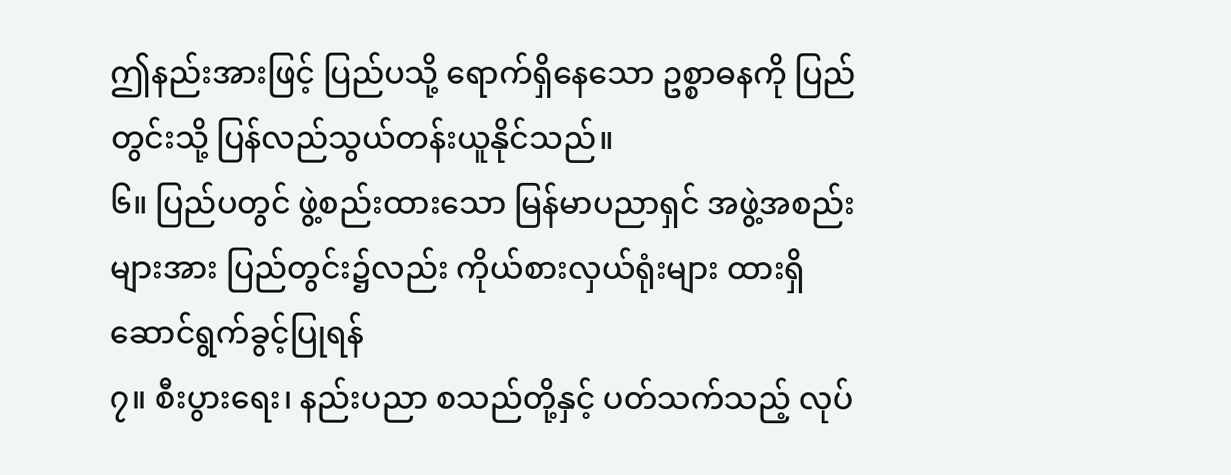ဤနည်းအားဖြင့် ပြည်ပသို့ ရောက်ရှိနေသော ဥစ္စာဓနကို ပြည်တွင်းသို့ ပြန်လည်သွယ်တန်းယူနိုင်သည်။
၆။ ပြည်ပတွင် ဖွဲ့စည်းထားသော မြန်မာပညာရှင် အဖွဲ့အစည်းများအား ပြည်တွင်း၌လည်း ကိုယ်စားလှယ်ရုံးများ ထားရှိဆောင်ရွက်ခွင့်ပြုရန်
၇။ စီးပွားရေး၊ နည်းပညာ စသည်တို့နှင့် ပတ်သက်သည့် လုပ်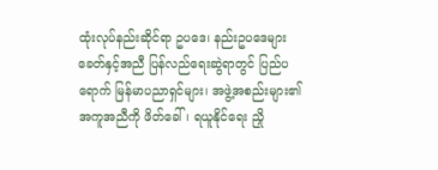ထုံးလုပ်နည်းဆိုင်ရာ ဥပဒေ၊ နည်းဥပဒေများ ခေတ်နှင့်အညီ ပြန်လည်ရေးဆွဲရာတွင် ပြည်ပရောက် မြန်မာပညာရှင်များ၊ အဖွဲ့အစည်းများ၏ အကူအညီကို ဖိတ်ခေါ်၊ ရယူနိုင်ရေး ညှို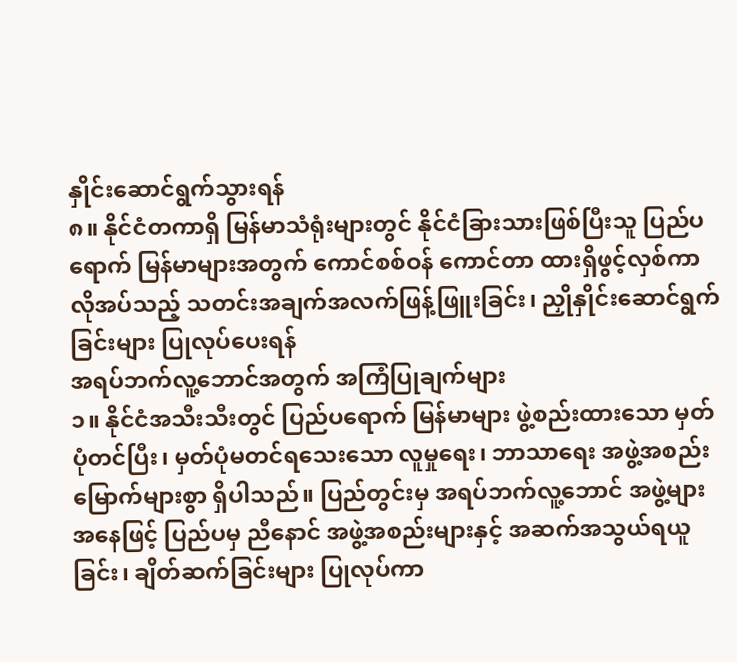နှိုင်းဆောင်ရွက်သွားရန်
၈။ နိုင်ငံတကာရှိ မြန်မာသံရုံးများတွင် နိုင်ငံခြားသားဖြစ်ပြီးသူ ပြည်ပရောက် မြန်မာများအတွက် ကောင်စစ်ဝန် ကောင်တာ ထားရှိဖွင့်လှစ်ကာ လိုအပ်သည့် သတင်းအချက်အလက်ဖြန့်ဖြူးခြင်း၊ ညှိုနှိုင်းဆောင်ရွက်ခြင်းများ ပြုလုပ်ပေးရန်
အရပ်ဘက်လူ့ဘောင်အတွက် အကြံပြုချက်များ
၁။ နိုင်ငံအသီးသီးတွင် ပြည်ပရောက် မြန်မာများ ဖွဲ့စည်းထားသော မှတ်ပုံတင်ပြီး၊ မှတ်ပုံမတင်ရသေးသော လူမှုရေး၊ ဘာသာရေး အဖွဲ့အစည်း မြောက်များစွာ ရှိပါသည်။ ပြည်တွင်းမှ အရပ်ဘက်လူ့ဘောင် အဖွဲ့များအနေဖြင့် ပြည်ပမှ ညီနောင် အဖွဲ့အစည်းများနှင့် အဆက်အသွယ်ရယူခြင်း၊ ချိတ်ဆက်ခြင်းများ ပြုလုပ်ကာ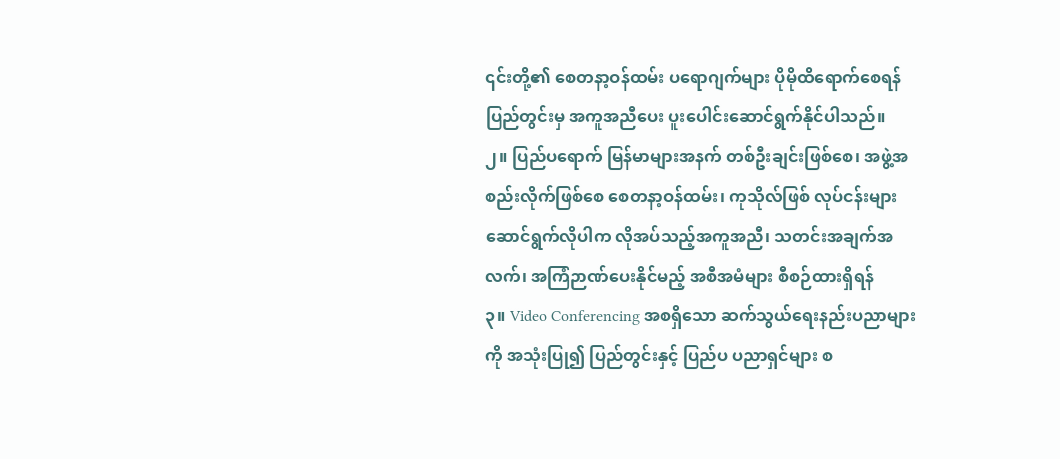၎င်းတို့၏ စေတနာ့ဝန်ထမ်း ပရောဂျက်များ ပိုမိုထိရောက်စေရန် ပြည်တွင်းမှ အကူအညီပေး ပူးပေါင်းဆောင်ရွက်နိုင်ပါသည်။
၂။ ပြည်ပရောက် မြန်မာများအနက် တစ်ဦးချင်းဖြစ်စေ၊ အဖွဲ့အစည်းလိုက်ဖြစ်စေ စေတနာ့ဝန်ထမ်း၊ ကုသိုလ်ဖြစ် လုပ်ငန်းများ ဆောင်ရွက်လိုပါက လိုအပ်သည့်အကူအညီ၊ သတင်းအချက်အလက်၊ အကြံဉာဏ်ပေးနိုင်မည့် အစီအမံများ စီစဉ်ထားရှိရန်
၃။ Video Conferencing အစရှိသော ဆက်သွယ်ရေးနည်းပညာများကို အသုံးပြု၍ ပြည်တွင်းနှင့် ပြည်ပ ပညာရှင်များ စ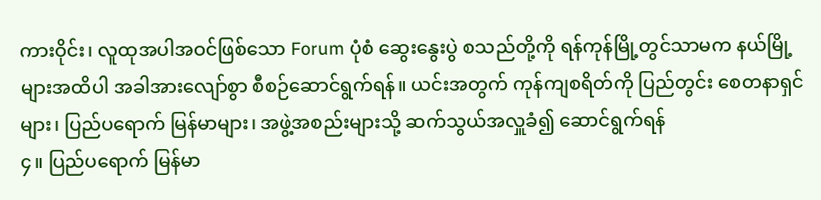ကားဝိုင်း၊ လူထုအပါအဝင်ဖြစ်သော Forum ပုံစံ ဆွေးနွေးပွဲ စသည်တို့ကို ရန်ကုန်မြို့တွင်သာမက နယ်မြို့များအထိပါ အခါအားလျော်စွာ စီစဉ်ဆောင်ရွက်ရန်။ ယင်းအတွက် ကုန်ကျစရိတ်ကို ပြည်တွင်း စေတနာရှင်များ၊ ပြည်ပရောက် မြန်မာများ၊ အဖွဲ့အစည်းများသို့ ဆက်သွယ်အလှူခံ၍ ဆောင်ရွက်ရန်
၄။ ပြည်ပရောက် မြန်မာ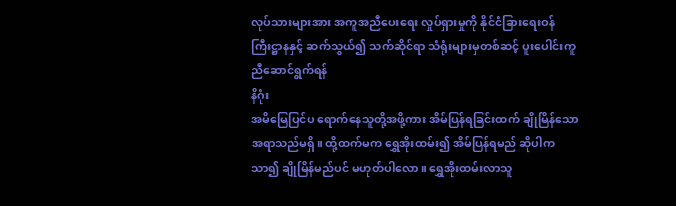လုပ်သားများအား အကူအညီပေးရေး လှုပ်ရှားမှုကို နိုင်ငံခြားရေးဝန်ကြီးဋ္ဌာနနှင့် ဆက်သွယ်၍ သက်ဆိုင်ရာ သံရုံးများမှတစ်ဆင့် ပူးပေါင်းကူညီဆောင်ရွက်ရန်
နိဂုံး
အမိမြေပြင်ပ ရောက်နေသူတို့အဖို့ကား အိမ်ပြန်ရခြင်းထက် ချိုမြိန်သော အရာသည်မရှိ။ ထို့ထက်မက ရွှေအိုးထမ်း၍ အိမ်ပြန်ရမည် ဆိုပါက သာ၍ ချိုမြိန်မည်ပင် မဟုတ်ပါလော။ ရွှေအိုးထမ်းလာသူ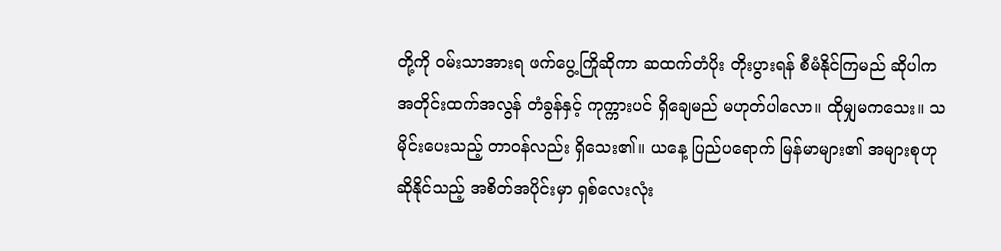တို့ကို ဝမ်းသာအားရ ဖက်ပွေ့ကြိုဆိုကာ ဆထက်တံပိုး တိုးပွားရန် စီမံနိုင်ကြမည် ဆိုပါက အတိုင်းထက်အလွန် တံခွန်နှင့် ကုက္ကားပင် ရှိချေမည် မဟုတ်ပါလော။ ထိုမျှမကသေး။ သမိုင်းပေးသည့် တာဝန်လည်း ရှိသေး၏။ ယနေ့ ပြည်ပရောက် မြန်မာများ၏ အများစုဟု ဆိုနိုင်သည့် အစိတ်အပိုင်းမှာ ရှစ်လေးလုံး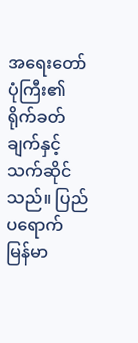အရေးတော်ပုံကြီး၏ ရိုက်ခတ်ချက်နှင့် သက်ဆိုင်သည်။ ပြည်ပရောက် မြန်မာ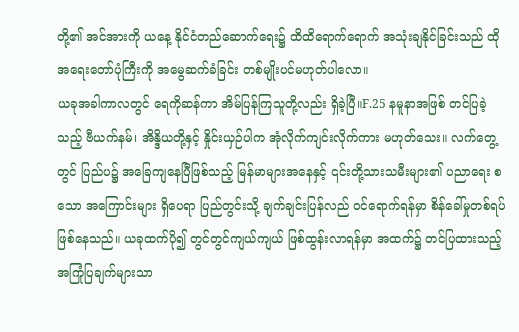တို့၏ အင်အားကို ယနေ့ နိုင်ငံတည်ဆောက်ရေး၌ ထိထိရောက်ရောက် အသုံးချနိုင်ခြင်းသည် ထိုအရေးတော်ပုံကြီးကို အမွေဆက်ခံခြင်း တစ်မျိုးပင်မဟုတ်ပါလော။
ယခုအခါကာလတွင် ရေကိုဆန်ကာ အိမ်ပြန်ကြသူတို့လည်း ရှိခဲ့ပြီ။F.25 နမူနာအဖြစ် တင်ပြခဲ့သည့် ဗီယက်နမ်၊ အိန္ဒိယတို့နှင့် နှိုင်းယှဉ်ပါက အုံလိုက်ကျင်းလိုက်ကား မဟုတ်သေး။ လက်တွေ့တွင် ပြည်ပ၌ အခြေကျနေပြီဖြစ်သည့် မြန်မာများအနေနှင့် ၎င်းတို့သားသမီးများ၏ ပညာရေး စသော အကြောင်းများ ရှိပေရာ ပြည်တွင်းသို့ ချက်ချင်းပြန်လည် ဝင်ရောက်ရန်မှာ စိန်ခေါ်မှုတစ်ရပ်ဖြစ်နေသည်။ ယခုထက်ပို၍ တွင်တွင်ကျယ်ကျယ် ဖြစ်ထွန်းလာရန်မှာ အထက်၌ တင်ပြထားသည့် အကြုံပြချက်များသာ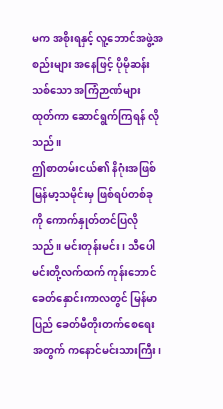မက အစိုးရနှင့် လူ့ဘောင်အဖွဲ့အစည်းများ အနေဖြင့် ပိုမိုဆန်းသစ်သော အကြံဉာဏ်များထုတ်ကာ ဆောင်ရွက်ကြရန် လိုသည်။
ဤစာတမ်းငယ်၏ နိဂုံးအဖြစ် မြန်မာ့သမိုင်းမှ ဖြစ်ရပ်တစ်ခုကို ကောက်နှုတ်တင်ပြလိုသည်။ မင်းတုန်းမင်း၊ သီပေါမင်းတို့လက်ထက် ကုန်းဘောင်ခေတ်နှောင်းကာလတွင် မြန်မာပြည် ခေတ်မီတိုးတက်စေရေးအတွက် ကနောင်မင်းသားကြီး၊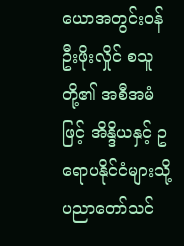ယောအတွင်းဝန် ဦးဖိုးလှိုင် စသူတို့၏ အစီအမံဖြင့် အိန္ဒိယနှင့် ဥရောပနိုင်ငံများသို့ ပညာတော်သင်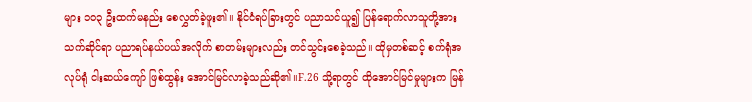များ ၁၀၃ ဦးထက်မနည်း စေလွှတ်ခဲ့ဖူး၏။ နိုင်ငံရပ်ခြားတွင် ပညာသင်ယူ၍ ပြန်ရောက်လာသူတို့အား သက်ဆိုင်ရာ ပညာရပ်နယ်ပယ်အလိုက် စာတမ်းများလည်း တင်သွင်းစေခဲ့သည်။ ထိုမှတစ်ဆင့် စက်ရုံအလုပ်ရုံ ငါးဆယ်ကျော် ဖြစ်ထွန်း အောင်မြင်လာခဲ့သည်ဆို၏။F.26 သို့ရာတွင် ထိုအောင်မြင်မှုများက မြန်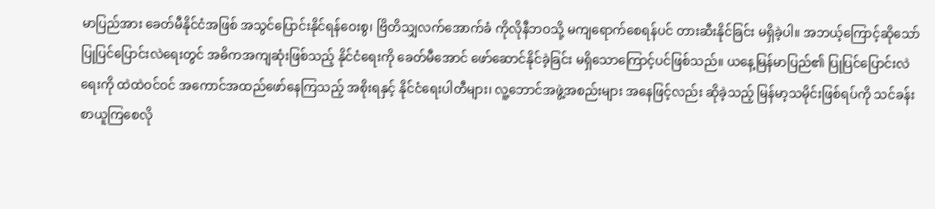မာပြည်အား ခေတ်မီနိုင်ငံအဖြစ် အသွင်ပြောင်းနိုင်ရန်ဝေးစွ၊ ဗြိတိသျှလက်အောက်ခံ ကိုလိုနီဘဝသို့ မကျရောက်စေရန်ပင် တားဆီးနိုင်ခြင်း မရှိခဲ့ပါ။ အဘယ့်ကြောင့်ဆိုသော် ပြုပြင်ပြောင်းလဲရေးတွင် အဓိကအကျဆုံးဖြစ်သည့် နိုင်ငံရေးကို ခေတ်မီအောင် ဖော်ဆောင်နိုင်ခဲ့ခြင်း မရှိသောကြောင့်ပင်ဖြစ်သည်။ ယနေ့မြန်မာပြည်၏ ပြုပြင်ပြောင်းလဲရေးကို ထဲထဲဝင်ဝင် အကောင်အထည်ဖော်နေကြသည့် အစိုးရနှင့် နိုင်ငံရေးပါတီများ၊ လူ့ဘောင်အဖွဲ့အစည်းများ အနေဖြင့်လည်း ဆိုခဲ့သည့် မြန်မာ့သမိုင်းဖြစ်ရပ်ကို သင်ခန်းစာယူကြစေလို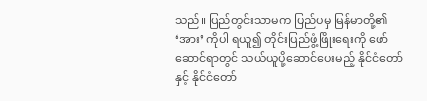သည်။ ပြည်တွင်းသာမက ပြည်ပမှ မြန်မာတို့၏ ‘အား’ ကိုပါ ရယူ၍ တိုင်းပြည်ဖွံ့ဖြိုးရေးကို ဖော်ဆောင်ရာတွင် သယ်ယူပို့ဆောင်ပေးမည့် နိုင်ငံတော်နှင့် နိုင်ငံတော်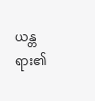ယန္တရား၏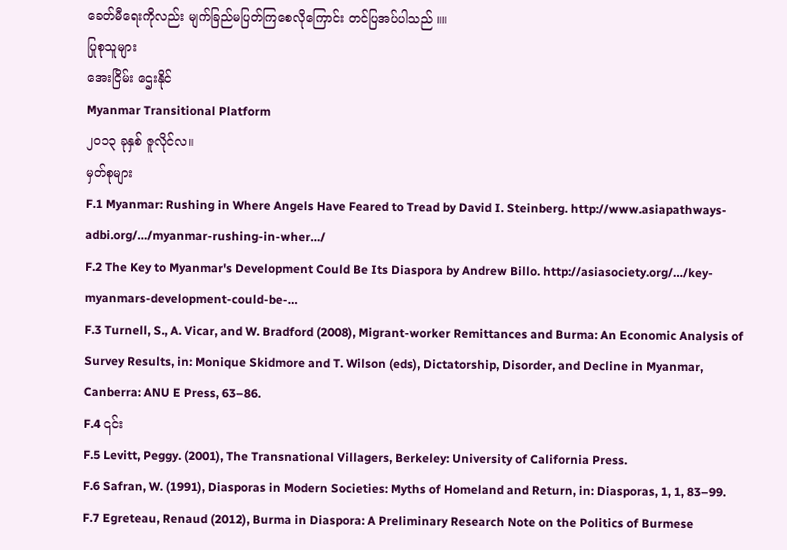ခေတ်မီရေးကိုလည်း မျက်ခြည်မပြတ်ကြစေလိုကြောင်း တင်ပြအပ်ပါသည် ။။
ပြုစုသူများ
အေးငြိမ်း ဌေးနိုင်
Myanmar Transitional Platform
၂၀၁၃ ခုနှစ် ဇူလိုင်လ။
မှတ်စုများ
F.1 Myanmar: Rushing in Where Angels Have Feared to Tread by David I. Steinberg. http://www.asiapathways-adbi.org/…/myanmar-rushing-in-wher…/
F.2 The Key to Myanmar's Development Could Be Its Diaspora by Andrew Billo. http://asiasociety.org/…/key-myanmars-development-could-be-…
F.3 Turnell, S., A. Vicar, and W. Bradford (2008), Migrant-worker Remittances and Burma: An Economic Analysis of Survey Results, in: Monique Skidmore and T. Wilson (eds), Dictatorship, Disorder, and Decline in Myanmar, Canberra: ANU E Press, 63–86.
F.4 ၎င်း
F.5 Levitt, Peggy. (2001), The Transnational Villagers, Berkeley: University of California Press.
F.6 Safran, W. (1991), Diasporas in Modern Societies: Myths of Homeland and Return, in: Diasporas, 1, 1, 83–99.
F.7 Egreteau, Renaud (2012), Burma in Diaspora: A Preliminary Research Note on the Politics of Burmese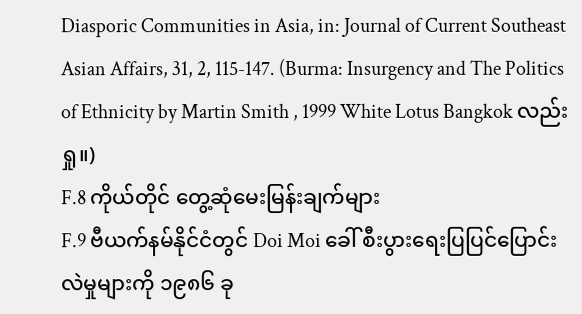Diasporic Communities in Asia, in: Journal of Current Southeast Asian Affairs, 31, 2, 115-147. (Burma: Insurgency and The Politics of Ethnicity by Martin Smith , 1999 White Lotus Bangkok လည်းရှု။)
F.8 ကိုယ်တိုင် တွေ့ဆုံမေးမြန်းချက်များ
F.9 ဗီယက်နမ်နိုင်ငံတွင် Doi Moi ခေါ် စီးပွားရေးပြပြင်ပြောင်းလဲမှုများကို ၁၉၈၆ ခု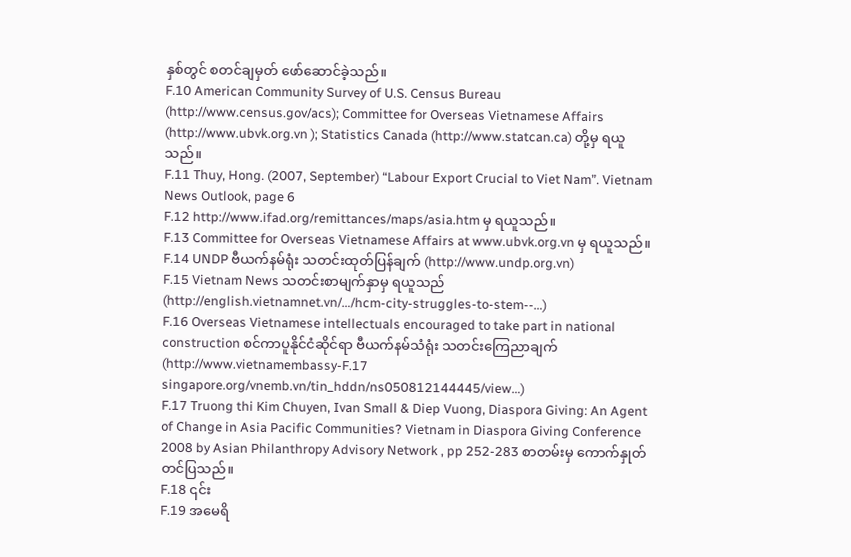နှစ်တွင် စတင်ချမှတ် ဖော်ဆောင်ခဲ့သည်။
F.10 American Community Survey of U.S. Census Bureau (http://www.census.gov/acs); Committee for Overseas Vietnamese Affairs (http://www.ubvk.org.vn ); Statistics Canada (http://www.statcan.ca) တို့မှ ရယူသည်။
F.11 Thuy, Hong. (2007, September) “Labour Export Crucial to Viet Nam”. Vietnam News Outlook, page 6
F.12 http://www.ifad.org/remittances/maps/asia.htm မှ ရယူသည်။
F.13 Committee for Overseas Vietnamese Affairs at www.ubvk.org.vn မှ ရယူသည်။
F.14 UNDP ဗီယက်နမ်ရုံး သတင်းထုတ်ပြန်ချက် (http://www.undp.org.vn)
F.15 Vietnam News သတင်းစာမျက်နှာမှ ရယူသည် (http://english.vietnamnet.vn/…/hcm-city-struggles-to-stem--…)
F.16 Overseas Vietnamese intellectuals encouraged to take part in national construction စင်ကာပူနိုင်ငံဆိုင်ရာ ဗီယက်နမ်သံရုံး သတင်းကြေညာချက် (http://www.vietnamembassy-F.17 singapore.org/vnemb.vn/tin_hddn/ns050812144445/view…)
F.17 Truong thi Kim Chuyen, Ivan Small & Diep Vuong, Diaspora Giving: An Agent of Change in Asia Pacific Communities? Vietnam in Diaspora Giving Conference 2008 by Asian Philanthropy Advisory Network , pp 252-283 စာတမ်းမှ ကောက်နှုတ်တင်ပြသည်။
F.18 ၎င်း
F.19 အမေရိ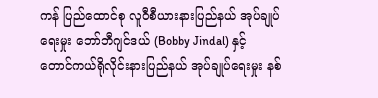ကန် ပြည်ထောင်စု လူဝီစီယားနားပြည်နယ် အုပ်ချုပ်ရေးမှုး ဘော်ဘီဂျင်ဒယ် (Bobby Jindal) နှင့် တောင်ကယ်ရိုလိုင်းနားပြည်နယ် အုပ်ချုပ်ရေးမှုး နစ်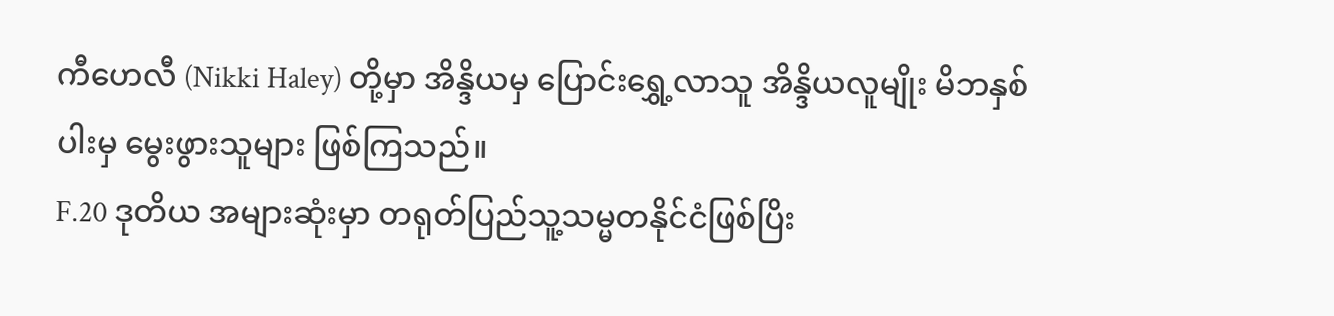ကီဟေလီ (Nikki Haley) တို့မှာ အိန္ဒိယမှ ပြောင်းရွှေ့လာသူ အိန္ဒိယလူမျိုး မိဘနှစ်ပါးမှ မွေးဖွားသူများ ဖြစ်ကြသည်။
F.20 ဒုတိယ အများဆုံးမှာ တရုတ်ပြည်သူ့သမ္မတနိုင်ငံဖြစ်ပြိး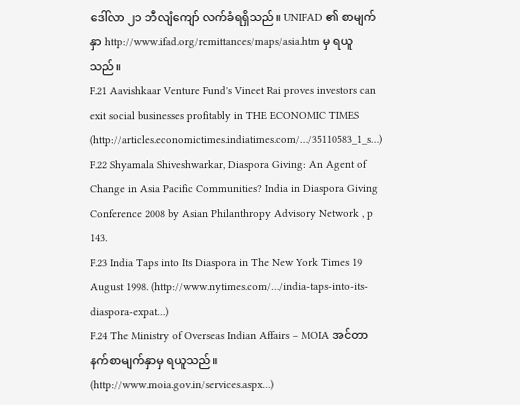ဒေါ်လာ ၂၁ ဘီလျံကျော် လက်ခံရရှိသည်။ UNIFAD ၏ စာမျက်နှာ http://www.ifad.org/remittances/maps/asia.htm မှ ရယူသည်။
F.21 Aavishkaar Venture Fund's Vineet Rai proves investors can exit social businesses profitably in THE ECONOMIC TIMES (http://articles.economictimes.indiatimes.com/…/35110583_1_s…)
F.22 Shyamala Shiveshwarkar, Diaspora Giving: An Agent of Change in Asia Pacific Communities? India in Diaspora Giving Conference 2008 by Asian Philanthropy Advisory Network , p 143.
F.23 India Taps into Its Diaspora in The New York Times 19 August 1998. (http://www.nytimes.com/…/india-taps-into-its-diaspora-expat…)
F.24 The Ministry of Overseas Indian Affairs – MOIA အင်တာနက်စာမျက်နှာမှ ရယူသည်။ (http://www.moia.gov.in/services.aspx…)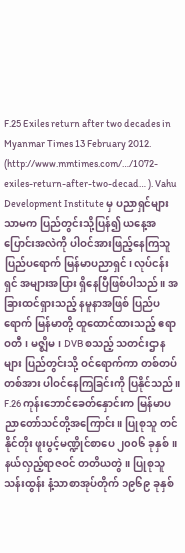F.25 Exiles return after two decades in Myanmar Times 13 February 2012. (http://www.mmtimes.com/…/1072-exiles-return-after-two-decad… ). Vahu Development Institute မှ ပညာရှင်များသာမက ပြည်တွင်းသို့ပြန်၍ ယနေ့အပြောင်းအလဲကို ပါဝင်အားဖြည့်နေကြသူ ပြည်ပရောက် မြန်မာပညာရှင်၊ လုပ်ငန်းရှင် အများအပြား ရှိနေပြီဖြစ်ပါသည်။ အခြားထင်ရှားသည့် နမူနာအဖြစ် ပြည်ပရောက် မြန်မာတို့ ထူထောင်ထားသည့် ဧရာဝတီ၊ မဇ္ဈိမ၊ DVB စသည့် သတင်းဌာနများ ပြည်တွင်းသို့ ဝင်ရောက်ကာ တစ်တပ်တစ်အား ပါဝင်နေကြခြင်းကို ပြနိုင်သည်။
F.26 ကုန်းဘောင်ခေတ်နှောင်းက မြန်မာပညာတော်သင်တို့အကြောင်း။ ပြုစုသူ တင်နိုင်တိုး ဖူးပွင့်မဏ္ဍိုင်စာပေ ၂၀၀၆ ခုနှစ်။ နယ်လှည့်ရာဇဝင် တတိယတွဲ။ ပြုစုသူ သန်းထွန်း နံ့သာစာအုပ်တိုက် ၁၉၆၉ ခုနှစ်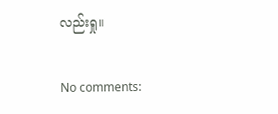လည်းရှု။

No comments: